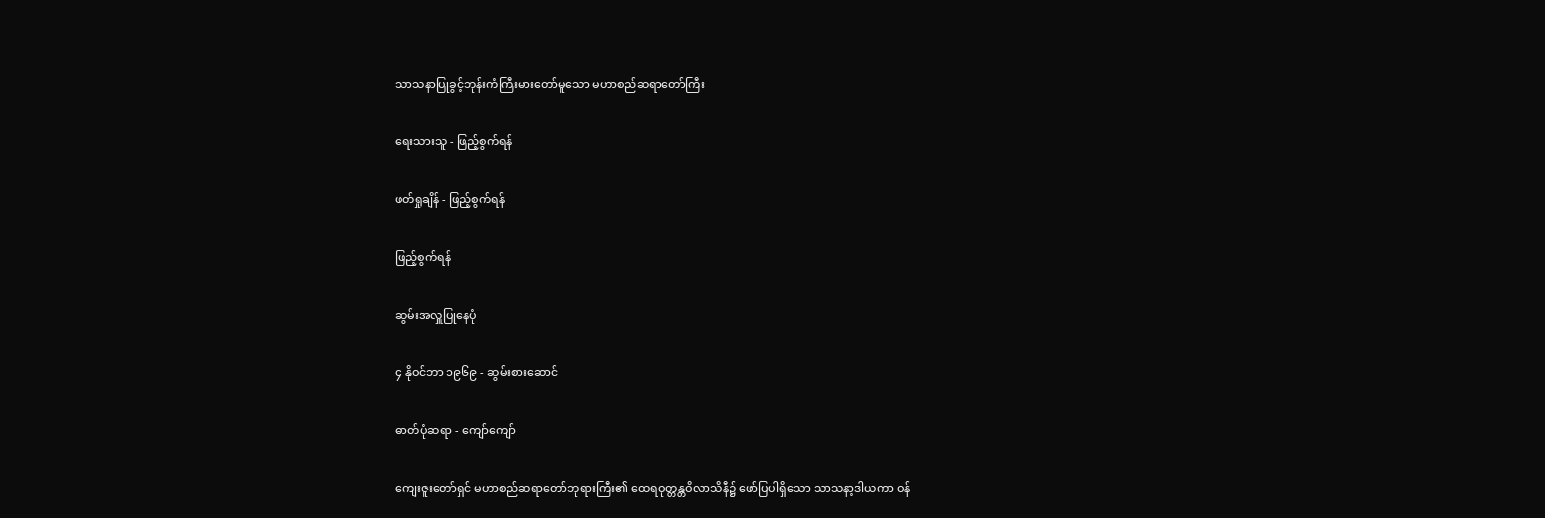သာသနာပြုခွင့်ဘုန်းကံကြီးမားတော်မူသော မဟာစည်ဆရာတော်ကြီး

ရေးသားသူ - ဖြည့်စွက်ရန်

ဖတ်ရှုချိန် - ဖြည့်စွက်ရန်

ဖြည့်စွက်ရန်

ဆွမ်းအလှူပြုနေပုံ

၄ နိုဝင်ဘာ ၁၉၆၉ - ဆွမ်းစားဆောင်

ဓာတ်ပုံဆရာ - ကျော်ကျော်

ကျေးဇူးတော်ရှင် မဟာစည်ဆရာတော်ဘုရားကြီး၏ ထေရဝုတ္တန္တဝိလာသိနီ၌ ဖော်ပြပါရှိသော သာသနာ့ဒါယကာ ဝန်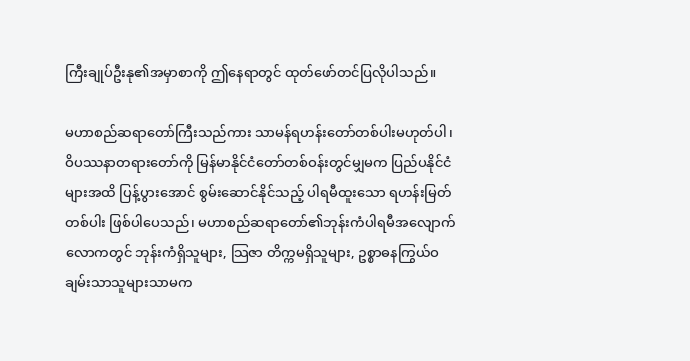ကြီးချုပ်ဦးနု၏အမှာစာကို ဤနေရာတွင် ထုတ်ဖော်တင်ပြလိုပါသည်။

မဟာစည်ဆရာတော်ကြီးသည်ကား သာမန်ရဟန်းတော်တစ်ပါးမဟုတ်ပါ၊ ဝိပဿနာတရားတော်ကို မြန်မာနိုင်ငံတော်တစ်ဝန်းတွင်မျှမက ပြည်ပနိုင်ငံများအထိ ပြန့်ပွားအောင် စွမ်းဆောင်နိုင်သည့် ပါရမီထူးသော ရဟန်းမြတ်တစ်ပါး ဖြစ်ပါပေသည်၊ မဟာစည်ဆရာတော်၏ဘုန်းကံပါရမီအလျောက် လောကတွင် ဘုန်းကံရှိသူများ, သြဇာ တိက္ကမရှိသူများ, ဥစ္စာဓနကြွယ်ဝချမ်းသာသူများသာမက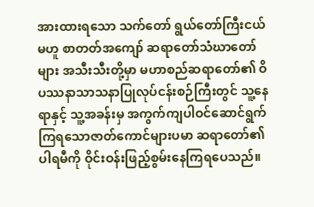အားထားရသော သက်တော် ရွယ်တော်ကြီးငယ်မဟူ စာတတ်အကျော် ဆရာတော်သံဃာတော်များ အသီးသီးတို့မှာ မဟာစည်ဆရာတော်၏ ဝိပဿနာသာသနာပြုလုပ်ငန်းစဉ်ကြီးတွင် သူ့နေရာနှင့် သူ့အခန်းမှ အကွက်ကျပါဝင်ဆောင်ရွက် ကြရသောဇာတ်ကောင်များပမာ ဆရာတော်၏ ပါရမီကို ဝိုင်းဝန်းဖြည့်စွမ်းနေကြရပေသည်။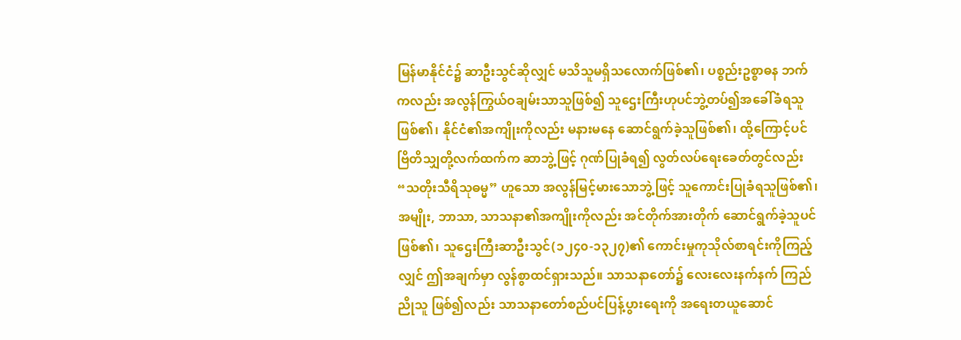မြန်မာနိုင်ငံ၌ ဆာဦးသွင်ဆိုလျှင် မသိသူမရှိသလောက်ဖြစ်၏၊ ပစ္စည်းဥစ္စာဓန ဘက်ကလည်း အလွန်ကြွယ်ဝချမ်းသာသူဖြစ်၍ သူဌေးကြီးဟုပင်ဘွဲ့တပ်၍အခေါ်ခံရသူ ဖြစ်၏၊ နိုင်ငံ၏အကျိုးကိုလည်း မနားမနေ ဆောင်ရွက်ခဲ့သူဖြစ်၏၊ ထို့ကြောင့်ပင် ဗြိတိသျှတို့လက်ထက်က ဆာဘွဲ့ဖြင့် ဂုဏ်ပြုခံရ၍ လွတ်လပ်ရေးခေတ်တွင်လည်း “သတိုးသီရိသုဓမ္မ” ဟူသော အလွန်မြင့်မားသောဘွဲ့ဖြင့် သူကောင်းပြုခံရသူဖြစ်၏၊ အမျိုး, ဘာသာ, သာသနာ၏အကျိုးကိုလည်း အင်တိုက်အားတိုက် ဆောင်ရွက်ခဲ့သူပင် ဖြစ်၏၊ သူဌေးကြီးဆာဦးသွင်(၁၂၄၀-၁၃၂၇)၏ ကောင်းမှုကုသိုလ်စာရင်းကိုကြည့်လျှင် ဤအချက်မှာ လွန်စွာထင်ရှားသည်။ သာသနာတော်၌ လေးလေးနက်နက် ကြည်ညိုသူ ဖြစ်၍လည်း သာသနာတော်စည်ပင်ပြန့်ပွားရေးကို အရေးတယူဆောင်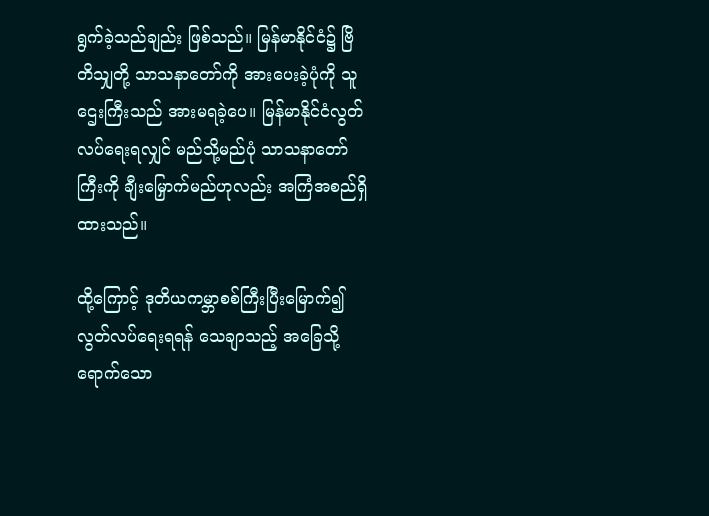ရွက်ခဲ့သည်ချည်း ဖြစ်သည်။ မြန်မာနိုင်ငံ၌ ဗြိတိသျှတို့ သာသနာတော်ကို အားပေးခဲ့ပုံကို သူဌေးကြီးသည် အားမရခဲ့ပေ။ မြန်မာနိုင်ငံလွတ်လပ်ရေးရလျှင် မည်သို့မည်ပုံ သာသနာတော်ကြီးကို ချီးမြှောက်မည်ဟုလည်း အကြံအစည်ရှိထားသည်။

ထို့ကြောင့် ဒုတိယကမ္ဘာစစ်ကြီးပြီးမြောက်၍ လွတ်လပ်ရေးရရန် သေချာသည့် အခြေသို့ရောက်သော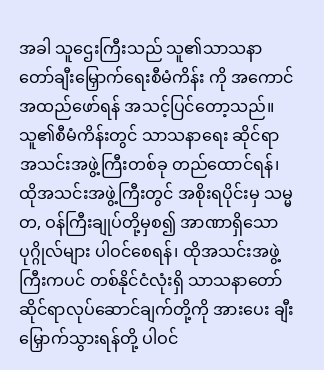အခါ သူဌေးကြီးသည် သူ၏သာသနာတော်ချီးမြှောက်ရေးစီမံကိန်း ကို အကောင်အထည်ဖော်ရန် အသင့်ပြင်တော့သည်။ သူ၏စီမံကိန်းတွင် သာသနာရေး ဆိုင်ရာ အသင်းအဖွဲ့ကြီးတစ်ခု တည်ထောင်ရန်၊ ထိုအသင်းအဖွဲ့ကြီးတွင် အစိုးရပိုင်းမှ သမ္မတ, ဝန်ကြီးချုပ်တို့မှစ၍ အာဏာရှိသောပုဂ္ဂိုလ်များ ပါဝင်စေရန်၊ ထိုအသင်းအဖွဲ့ ကြီးကပင် တစ်နိုင်ငံလုံးရှိ သာသနာတော်ဆိုင်ရာလုပ်ဆောင်ချက်တို့ကို အားပေး ချီးမြှောက်သွားရန်တို့ ပါဝင်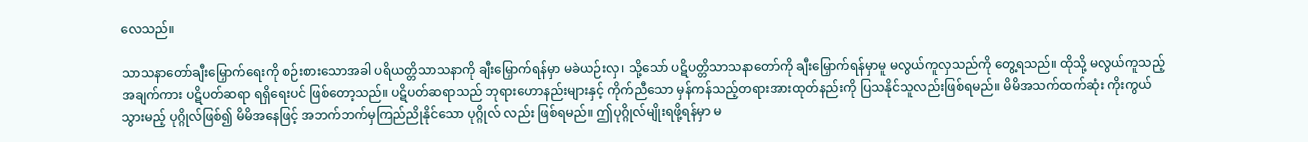လေသည်။

သာသနာတော်ချီးမြှောက်ရေးကို စဉ်းစားသောအခါ ပရိယတ္တိသာသနာကို ချီးမြှောက်ရန်မှာ မခဲယဉ်းလှ၊ သို့သော် ပဋိပတ္တိသာသနာတော်ကို ချီးမြှောက်ရန်မှာမူ မလွယ်ကူလှသည်ကို တွေ့ရသည်။ ထိုသို့ မလွယ်ကူသည့်အချက်ကား ပဋိပတ်ဆရာ ရရှိရေးပင် ဖြစ်တော့သည်။ ပဋိပတ်ဆရာသည် ဘုရားဟောနည်းများနှင့် ကိုက်ညီသော မှန်ကန်သည့်တရားအားထုတ်နည်းကို ပြသနိုင်သူလည်းဖြစ်ရမည်။ မိမိအသက်ထက်ဆုံး ကိုးကွယ်သွားမည့် ပုဂ္ဂိုလ်ဖြစ်၍ မိမိအနေဖြင့် အဘက်ဘက်မှကြည်ညိုနိုင်သော ပုဂ္ဂိုလ် လည်း ဖြစ်ရမည်။ ဤပုဂ္ဂိုလ်မျိုးရဖို့ရန်မှာ မ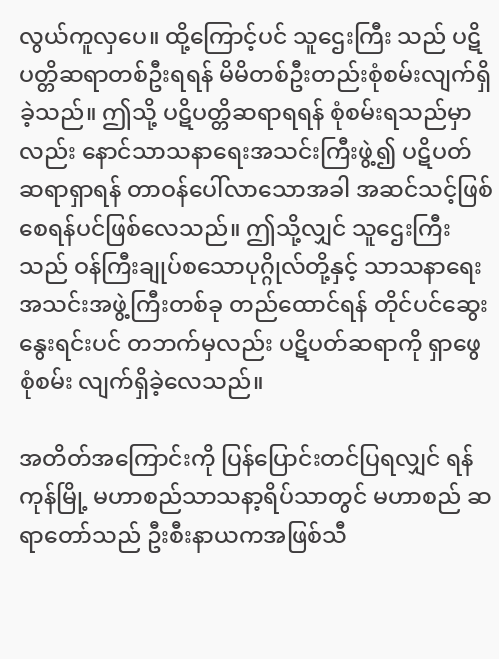လွယ်ကူလှပေ။ ထို့ကြောင့်ပင် သူဌေးကြီး သည် ပဋိပတ္တိဆရာတစ်ဦးရရန် မိမိတစ်ဦးတည်းစုံစမ်းလျက်ရှိခဲ့သည်။ ဤသို့ ပဋိပတ္တိဆရာရရန် စုံစမ်းရသည်မှာလည်း နောင်သာသနာရေးအသင်းကြီးဖွဲ့၍ ပဋိပတ်ဆရာရှာရန် တာဝန်ပေါ်လာသောအခါ အဆင်သင့်ဖြစ်စေရန်ပင်ဖြစ်လေသည်။ ဤသို့လျှင် သူဌေးကြီးသည် ဝန်ကြီးချုပ်စသောပုဂ္ဂိုလ်တို့နှင့် သာသနာရေးအသင်းအဖွဲ့ကြီးတစ်ခု တည်ထောင်ရန် တိုင်ပင်ဆွေးနွေးရင်းပင် တဘက်မှလည်း ပဋိပတ်ဆရာကို ရှာဖွေစုံစမ်း လျက်ရှိခဲ့လေသည်။

အတိတ်အကြောင်းကို ပြန်ပြောင်းတင်ပြရလျှင် ရန်ကုန်မြို့ မဟာစည်သာသနာ့ရိပ်သာတွင် မဟာစည် ဆရာတော်သည် ဦးစီးနာယကအဖြစ်သီ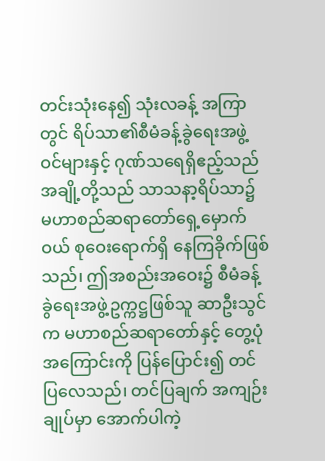တင်းသုံးနေ၍ သုံးလခန့် အကြာတွင် ရိပ်သာ၏စီမံခန့်ခွဲရေးအဖွဲ့ဝင်များနှင့် ဂုဏ်သရေရှိဧည့်သည်အချို့တို့သည် သာသနာ့ရိပ်သာ၌ မဟာစည်ဆရာတော်ရှေ့မှောက်ဝယ် စုဝေးရောက်ရှိ နေကြခိုက်ဖြစ်သည်၊ ဤအစည်းအဝေး၌ စီမံခန့်ခွဲရေးအဖွဲ့ဥက္ကဋ္ဌဖြစ်သူ ဆာဦးသွင်က မဟာစည်ဆရာတော်နှင့် တွေ့ပုံအကြောင်းကို ပြန်ပြောင်း၍ တင်ပြလေသည်၊ တင်ပြချက် အကျဉ်းချုပ်မှာ အောက်ပါကဲ့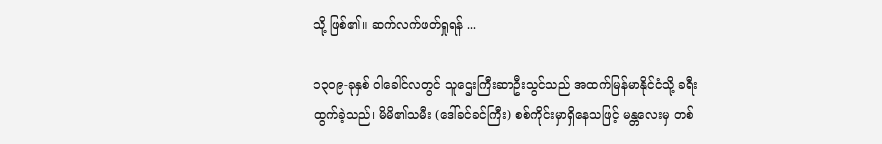သို့ ဖြစ်၏။ ဆက်လက်ဖတ်ရှုရန် ...

၁၃၀၉-ခုနှစ် ဝါခေါင်လတွင် သူဌေးကြီးဆာဦးသွင်သည် အထက်မြန်မာနိုင်ငံသို့ ခရီးထွက်ခဲ့သည်၊ မိမိ၏သမီး (ဒေါ်ခင်ခင်ကြီး) စစ်ကိုင်းမှာရှိနေသဖြင့် မန္တလေးမှ တစ်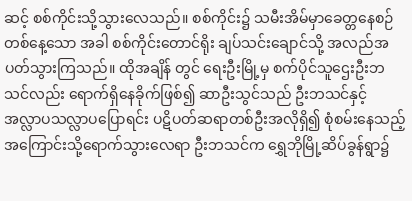ဆင့် စစ်ကိုင်းသို့သွားလေသည်။ စစ်ကိုင်း၌ သမီးအိမ်မှာခေတ္တနေစဉ် တစ်နေ့သော အခါ စစ်ကိုင်းတောင်ရိုး ချပ်သင်းချောင်သို့ အလည်အပတ်သွားကြသည်။ ထိုအချိန် တွင် ရေးဦးမြို့မှ စက်ပိုင်သူဌေးဦးဘသင်လည်း ရောက်ရှိနေခိုက်ဖြစ်၍ ဆာဦးသွင်သည် ဦးဘသင်နှင့် အလ္လာပသလ္လာပပြောရင်း ပဋိပတ်ဆရာတစ်ဦးအလိုရှိ၍ စုံစမ်းနေသည့် အကြောင်းသို့ရောက်သွားလေရာ ဦးဘသင်က ရွှေဘိုမြို့ဆိပ်ခွန်ရွာ၌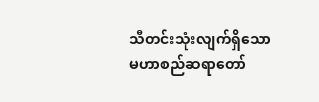သီတင်းသုံးလျက်ရှိသော မဟာစည်ဆရာတော်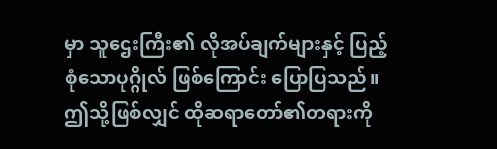မှာ သူဌေးကြီး၏ လိုအပ်ချက်များနှင့် ပြည့်စုံသောပုဂ္ဂိုလ် ဖြစ်ကြောင်း ပြောပြသည်။ ဤသို့ဖြစ်လျှင် ထိုဆရာတော်၏တရားကို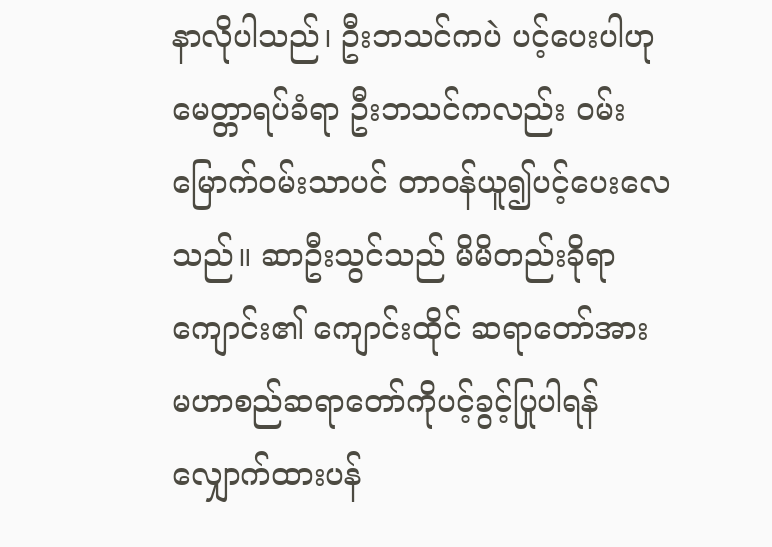နာလိုပါသည်၊ ဦးဘသင်ကပဲ ပင့်ပေးပါဟုမေတ္တာရပ်ခံရာ ဦးဘသင်ကလည်း ဝမ်းမြောက်ဝမ်းသာပင် တာဝန်ယူ၍ပင့်ပေးလေသည်။ ဆာဦးသွင်သည် မိမိတည်းခိုရာကျောင်း၏ ကျောင်းထိုင် ဆရာတော်အား မဟာစည်ဆရာတော်ကိုပင့်ခွင့်ပြုပါရန် လျှောက်ထားပန်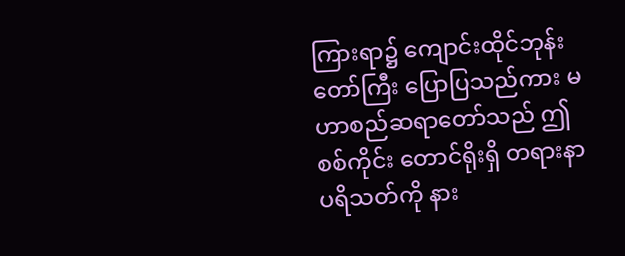ကြားရာ၌ ကျောင်းထိုင်ဘုန်းတော်ကြီး ပြောပြသည်ကား မဟာစည်ဆရာတော်သည် ဤစစ်ကိုင်း တောင်ရိုးရှိ တရားနာပရိသတ်ကို နား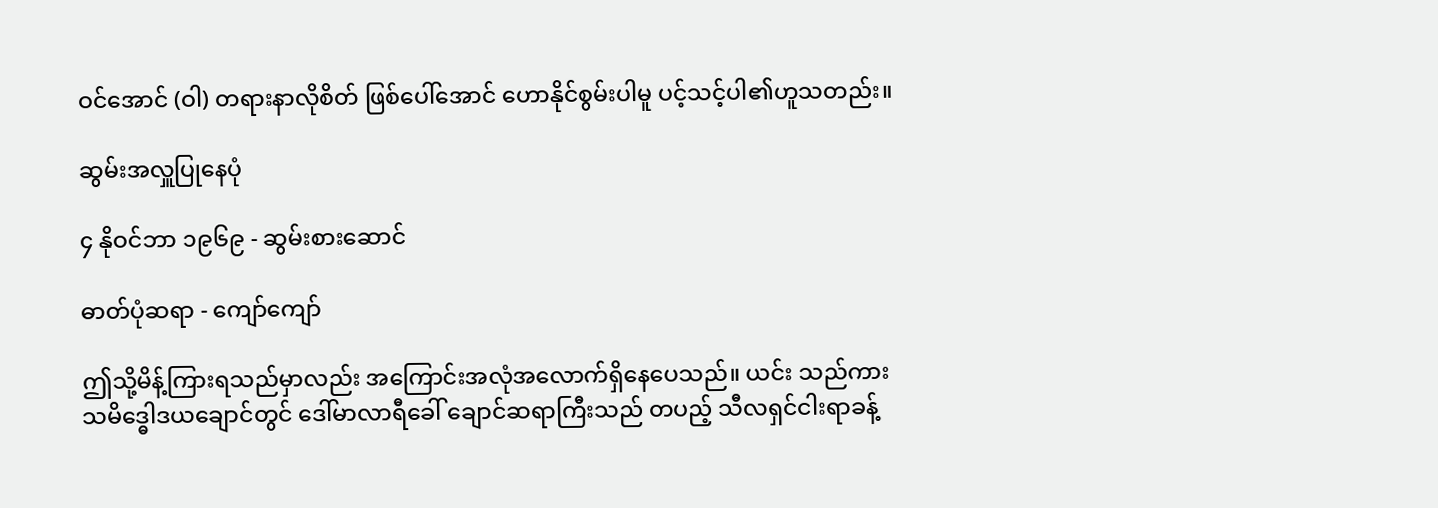ဝင်အောင် (ဝါ) တရားနာလိုစိတ် ဖြစ်ပေါ်အောင် ဟောနိုင်စွမ်းပါမူ ပင့်သင့်ပါ၏ဟူသတည်း။

ဆွမ်းအလှူပြုနေပုံ

၄ နိုဝင်ဘာ ၁၉၆၉ - ဆွမ်းစားဆောင်

ဓာတ်ပုံဆရာ - ကျော်ကျော်

ဤသို့မိန့်ကြားရသည်မှာလည်း အကြောင်းအလုံအလောက်ရှိနေပေသည်။ ယင်း သည်ကား သမိဒ္ဓေါဒယချောင်တွင် ဒေါ်မာလာရီခေါ် ချောင်ဆရာကြီးသည် တပည့် သီလရှင်ငါးရာခန့်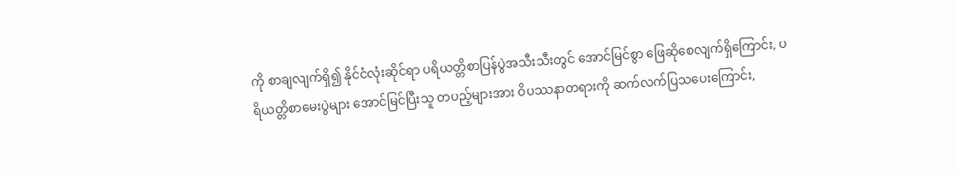ကို စာချလျက်ရှိ၍ နိုင်ငံလုံးဆိုင်ရာ ပရိယတ္တိစာပြန်ပွဲအသီးသီးတွင် အောင်မြင်စွာ ဖြေဆိုစေလျက်ရှိကြောင်း, ပရိယတ္တိစာမေးပွဲများ အောင်မြင်ပြီးသူ တပည့်များအား ဝိပဿနာတရားကို ဆက်လက်ပြသပေးကြောင်း,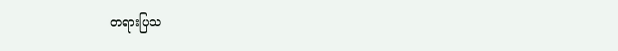တရားပြသ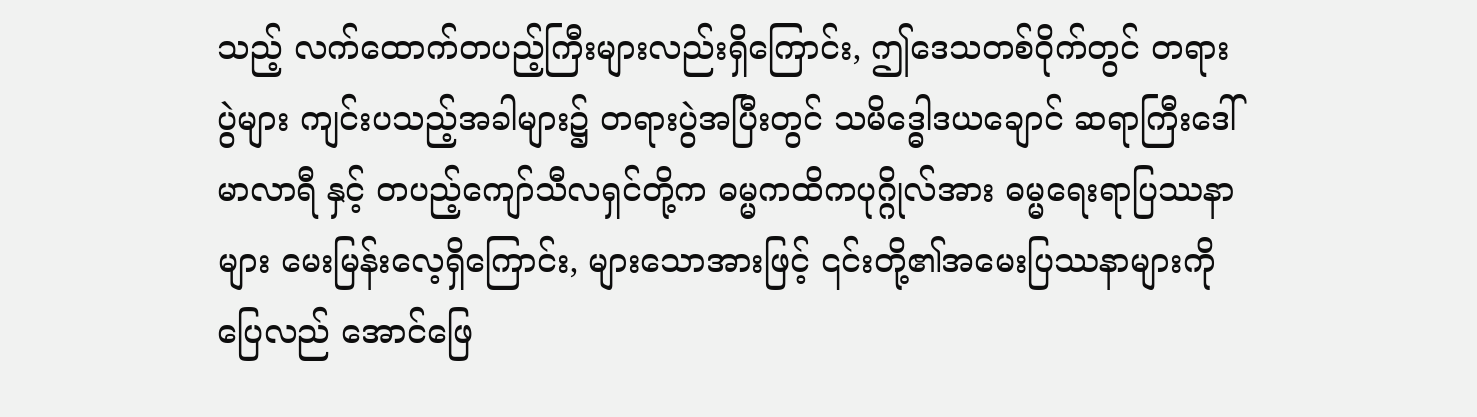သည့် လက်ထောက်တပည့်ကြီးများလည်းရှိကြောင်း, ဤဒေသတစ်ဝိုက်တွင် တရားပွဲများ ကျင်းပသည့်အခါများ၌ တရားပွဲအပြီးတွင် သမိဒ္ဓေါဒယချောင် ဆရာကြီးဒေါ်မာလာရီ နှင့် တပည့်ကျော်သီလရှင်တို့က ဓမ္မကထိကပုဂ္ဂိုလ်အား ဓမ္မရေးရာပြဿနာများ မေးမြန်းလေ့ရှိကြောင်း, များသောအားဖြင့် ၎င်းတို့၏အမေးပြဿနာများကို ပြေလည် အောင်ဖြေ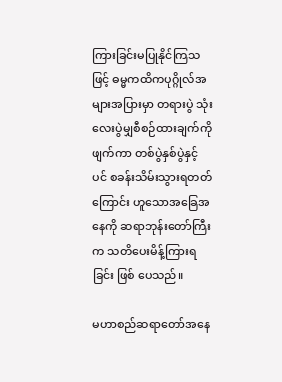ကြားခြင်းမပြုနိုင်ကြသဖြင့် ဓမ္မကထိကပုဂ္ဂိုလ်အများအပြားမှာ တရားပွဲ သုံးလေးပွဲမျှစီစဉ်ထားချက်ကိုဖျက်ကာ တစ်ပွဲနှစ်ပွဲနှင့်ပင် စခန်းသိမ်းသွားရတတ် ကြောင်း ဟူသောအခြေအနေကို ဆရာဘုန်းတော်ကြီးက သတိပေးမိန့်ကြားရခြင်း ဖြစ် ပေသည်။

မဟာစည်ဆရာတော်အနေ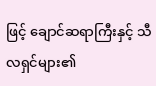ဖြင့် ချောင်ဆရာကြီးနှင့် သီလရှင်များ၏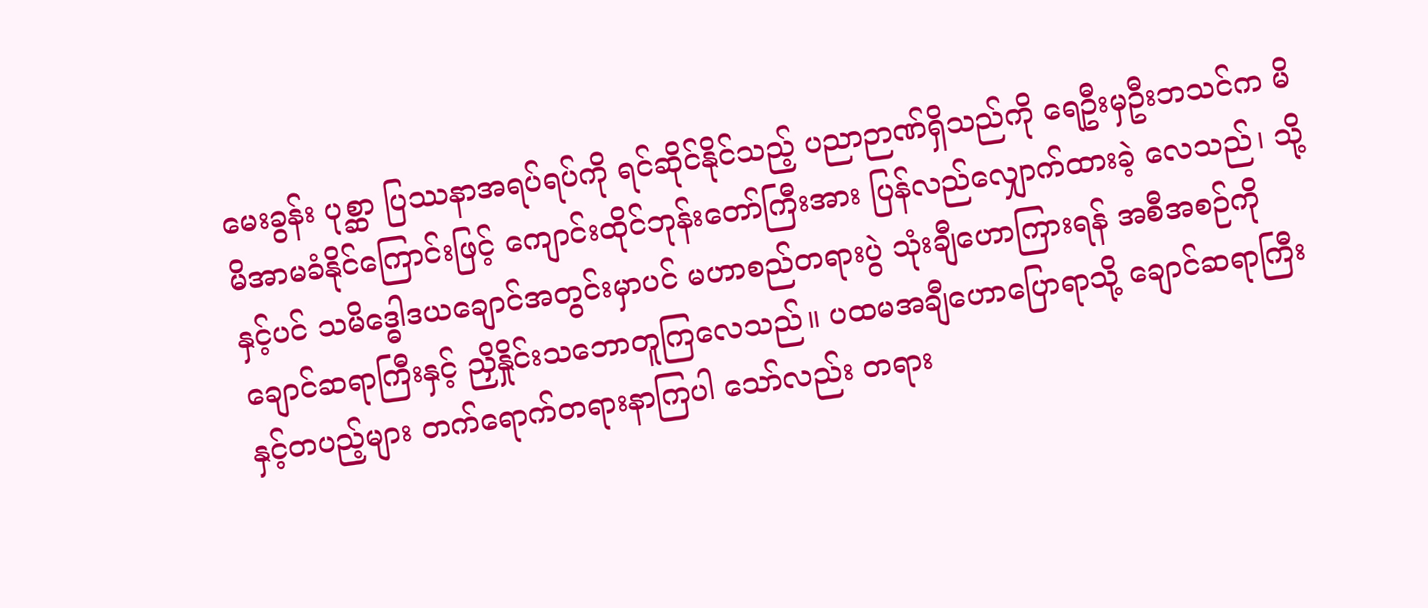မေးခွန်း ပုစ္ဆာ ပြဿနာအရပ်ရပ်ကို ရင်ဆိုင်နိုင်သည့် ပညာဉာဏ်ရှိသည်ကို ရေဦးမှဦးဘသင်က မိမိအာမခံနိုင်ကြောင်းဖြင့် ကျောင်းထိုင်ဘုန်းတော်ကြီးအား ပြန်လည်လျှောက်ထားခဲ့ လေသည်၊ သို့နှင့်ပင် သမိဒ္ဓေါဒယချောင်အတွင်းမှာပင် မဟာစည်တရားပွဲ သုံးချီဟောကြားရန် အစီအစဉ်ကို ချောင်ဆရာကြီးနှင့် ညှိနှိုင်းသဘောတူကြလေသည်။ ပထမအချီဟောပြောရာသို့ ချောင်ဆရာကြီးနှင့်တပည့်များ တက်ရောက်တရားနာကြပါ သော်လည်း တရား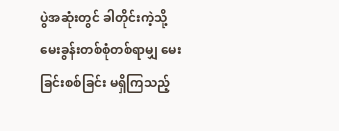ပွဲအဆုံးတွင် ခါတိုင်းကဲ့သို့ မေးခွန်းတစ်စုံတစ်ရာမျှ မေးခြင်းစစ်ခြင်း မရှိကြသည့်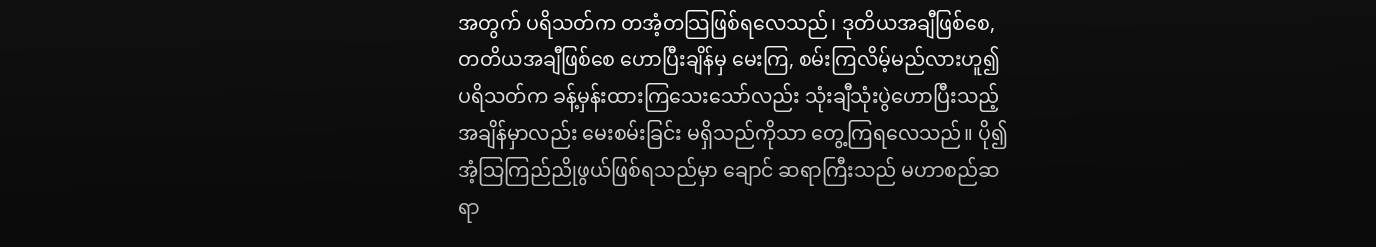အတွက် ပရိသတ်က တအံ့တသြဖြစ်ရလေသည်၊ ဒုတိယအချီဖြစ်စေ, တတိယအချီဖြစ်စေ ဟောပြီးချိန်မှ မေးကြ, စမ်းကြလိမ့်မည်လားဟူ၍ ပရိသတ်က ခန့်မှန်းထားကြသေးသော်လည်း သုံးချီသုံးပွဲဟောပြီးသည့်အချိန်မှာလည်း မေးစမ်းခြင်း မရှိသည်ကိုသာ တွေ့ကြရလေသည်။ ပို၍ အံ့သြကြည်ညိုဖွယ်ဖြစ်ရသည်မှာ ချောင် ဆရာကြီးသည် မဟာစည်ဆရာ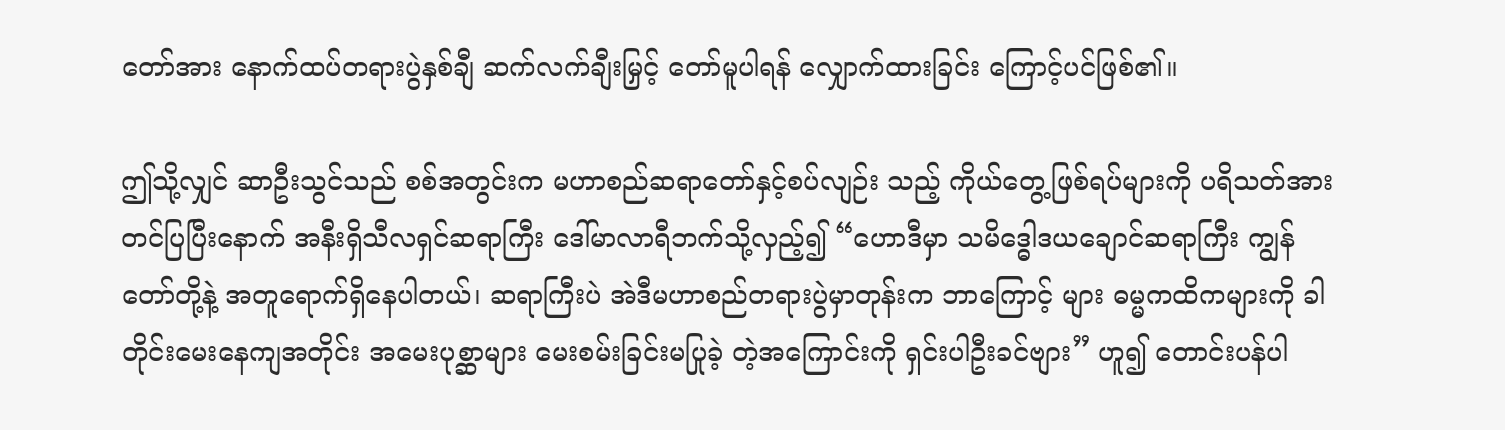တော်အား နောက်ထပ်တရားပွဲနှစ်ချီ ဆက်လက်ချီးမြှင့် တော်မူပါရန် လျှောက်ထားခြင်း ကြောင့်ပင်ဖြစ်၏။

ဤသို့လျှင် ဆာဦးသွင်သည် စစ်အတွင်းက မဟာစည်ဆရာတော်နှင့်စပ်လျဉ်း သည့် ကိုယ်တွေ့ဖြစ်ရပ်များကို ပရိသတ်အားတင်ပြပြီးနောက် အနီးရှိသီလရှင်ဆရာကြီး ဒေါ်မာလာရီဘက်သို့လှည့်၍ “ဟောဒီမှာ သမိဒ္ဓေါဒယချောင်ဆရာကြီး ကျွန်တော်တို့နဲ့ အတူရောက်ရှိနေပါတယ်၊ ဆရာကြီးပဲ အဲဒီမဟာစည်တရားပွဲမှာတုန်းက ဘာကြောင့် များ ဓမ္မကထိကများကို ခါတိုင်းမေးနေကျအတိုင်း အမေးပုစ္ဆာများ မေးစမ်းခြင်းမပြုခဲ့ တဲ့အကြောင်းကို ရှင်းပါဦးခင်ဗျား” ဟူ၍ တောင်းပန်ပါ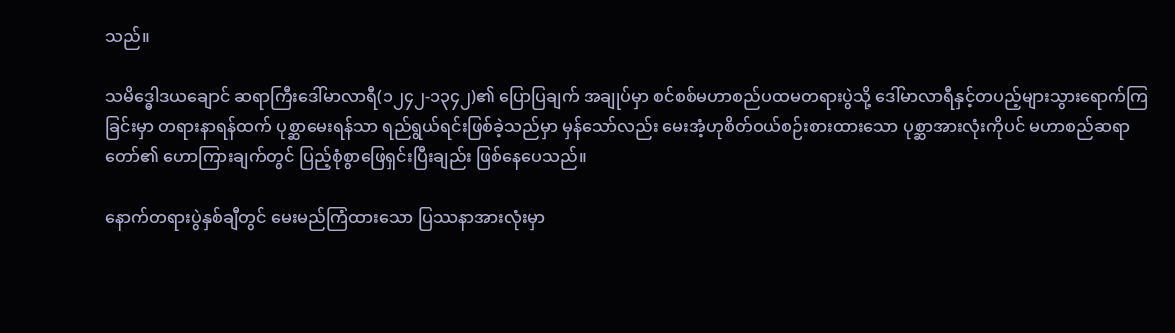သည်။

သမိဒ္ဓေါဒယချောင် ဆရာကြီးဒေါ်မာလာရီ(၁၂၄၂-၁၃၄၂)၏ ပြောပြချက် အချုပ်မှာ စင်စစ်မဟာစည်ပထမတရားပွဲသို့ ဒေါ်မာလာရီနှင့်တပည့်များသွားရောက်ကြ ခြင်းမှာ တရားနာရန်ထက် ပုစ္ဆာမေးရန်သာ ရည်ရွယ်ရင်းဖြစ်ခဲ့သည်မှာ မှန်သော်လည်း မေးအံ့ဟုစိတ်ဝယ်စဉ်းစားထားသော ပုစ္ဆာအားလုံးကိုပင် မဟာစည်ဆရာတော်၏ ဟောကြားချက်တွင် ပြည့်စုံစွာဖြေရှင်းပြီးချည်း ဖြစ်နေပေသည်။

နောက်တရားပွဲနှစ်ချီတွင် မေးမည်ကြံထားသော ပြဿနာအားလုံးမှာ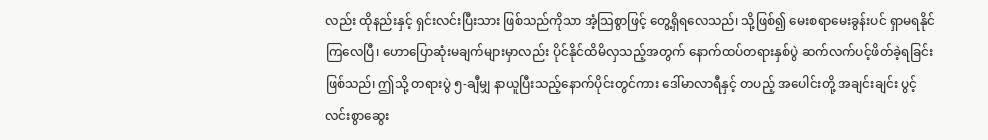လည်း ထိုနည်းနှင့် ရှင်းလင်းပြီးသား ဖြစ်သည်ကိုသာ အံ့သြစွာဖြင့် တွေ့ရှိရလေသည်၊ သို့ဖြစ်၍ မေးစရာမေးခွန်းပင် ရှာမရနိုင်ကြလေပြီ၊ ဟောပြောဆုံးမချက်များမှာလည်း ပိုင်နိုင်ထိမိလှသည့်အတွက် နောက်ထပ်တရားနှစ်ပွဲ ဆက်လက်ပင့်ဖိတ်ခဲ့ရခြင်း ဖြစ်သည်၊ ဤသို့ တရားပွဲ ၅-ချီမျှ နာယူပြီးသည့်နောက်ပိုင်းတွင်ကား ဒေါ်မာလာရီနှင့် တပည့် အပေါင်းတို့ အချင်းချင်း ပွင့်လင်းစွာဆွေး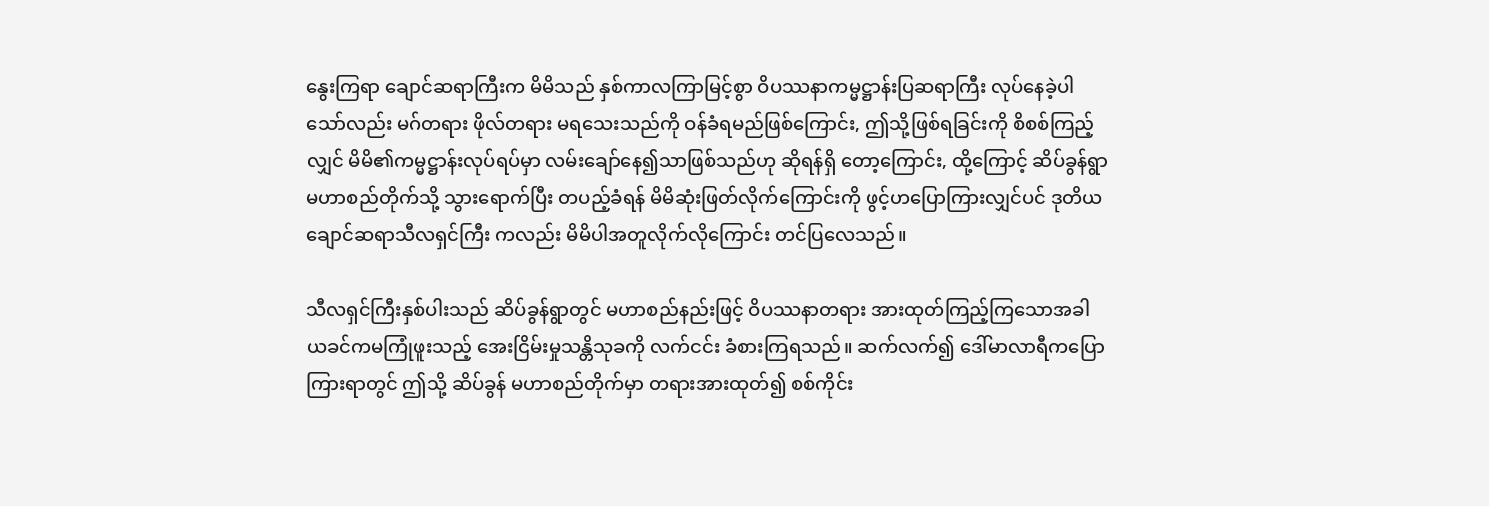နွေးကြရာ ချောင်ဆရာကြီးက မိမိသည် နှစ်ကာလကြာမြင့်စွာ ဝိပဿနာကမ္မဋ္ဌာန်းပြဆရာကြီး လုပ်နေခဲ့ပါသော်လည်း မဂ်တရား ဖိုလ်တရား မရသေးသည်ကို ဝန်ခံရမည်ဖြစ်ကြောင်း, ဤသို့ဖြစ်ရခြင်းကို စိစစ်ကြည့်လျှင် မိမိ၏ကမ္မဋ္ဌာန်းလုပ်ရပ်မှာ လမ်းချော်နေ၍သာဖြစ်သည်ဟု ဆိုရန်ရှိ တော့ကြောင်း, ထို့ကြောင့် ဆိပ်ခွန်ရွာမဟာစည်တိုက်သို့ သွားရောက်ပြီး တပည့်ခံရန် မိမိဆုံးဖြတ်လိုက်ကြောင်းကို ဖွင့်ဟပြောကြားလျှင်ပင် ဒုတိယချောင်ဆရာသီလရှင်ကြီး ကလည်း မိမိပါအတူလိုက်လိုကြောင်း တင်ပြလေသည်။

သီလရှင်ကြီးနှစ်ပါးသည် ဆိပ်ခွန်ရွာတွင် မဟာစည်နည်းဖြင့် ဝိပဿနာတရား အားထုတ်ကြည့်ကြသောအခါ ယခင်ကမကြုံဖူးသည့် အေးငြိမ်းမှုသန္တိသုခကို လက်ငင်း ခံစားကြရသည်။ ဆက်လက်၍ ဒေါ်မာလာရီကပြောကြားရာတွင် ဤသို့ ဆိပ်ခွန် မဟာစည်တိုက်မှာ တရားအားထုတ်၍ စစ်ကိုင်း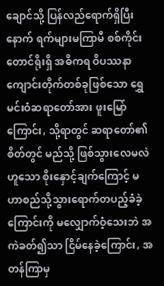ချောင်သို့ ပြန်လည်ရောက်ရှိပြီးနောက် ရက်များမကြာမီ စစ်ကိုင်းတောင်ရိုးရှိ အဓိကရ ဝိပဿနာကျောင်းတိုက်တစ်ခုဖြစ်သော ရွှေမင်းဝံဆရာတော်အား ဖူးမြော်ကြောင်း, သို့ရာတွင် ဆရာတော်၏စိတ်တွင် မည်သို့ ဖြစ်သွားလေမလဲဟူသော စိုးနှောင့်ချက်ကြောင့် မဟာစည်သို့သွားရောက်တပည့်ခံခဲ့ ကြောင်းကို မလျှောက်ဝံ့သေးဘဲ အကဲခတ်၍သာ ငြိမ်နေခဲ့ကြောင်း, အတန်ကြာမှ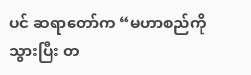ပင် ဆရာတော်က “မဟာစည်ကိုသွားပြီး တ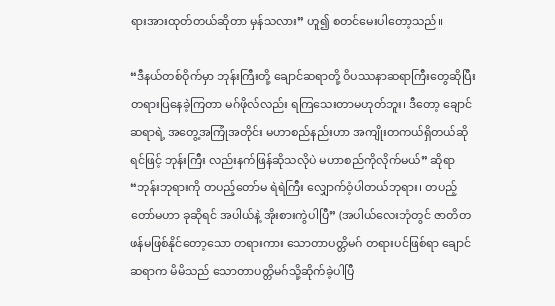ရားအားထုတ်တယ်ဆိုတာ မှန်သလား” ဟူ၍ စတင်မေးပါတော့သည်။

“ဒီနယ်တစ်ဝိုက်မှာ ဘုန်းကြီးတို့ ချောင်ဆရာတို့ ဝိပဿနာဆရာကြီးတွေဆိုပြီး တရားပြနေခဲ့ကြတာ မဂ်ဖိုလ်လည်း ရကြသေးတာမဟုတ်ဘူး၊ ဒီတော့ ချောင်ဆရာရဲ့ အတွေ့အကြုံအတိုင်း မဟာစည်နည်းဟာ အကျိုးတကယ်ရှိတယ်ဆိုရင်ဖြင့် ဘုန်းကြီး လည်းနက်ဖြန်ဆိုသလိုပဲ မဟာစည်ကိုလိုက်မယ်” ဆိုရာ “ဘုန်းဘုရားကို တပည့်တော်မ ရဲရဲကြီး လျှောက်ဝံ့ပါတယ်ဘုရား၊ တပည့်တော်မဟာ ခုဆိုရင် အပါယ်နဲ့ အိုးစားကွဲပါပြီ” (အပါယ်လေးဘုံတွင် ဇာတိတဖန်မဖြစ်နိုင်တော့သော တရားကား သောတာပတ္တိမဂ် တရားပင်ဖြစ်ရာ ချောင်ဆရာက မိမိသည် သောတာပတ္တိမဂ်သို့ဆိုက်ခဲ့ပါပြီ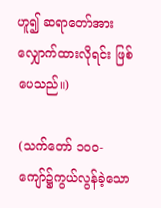ဟူ၍ ဆရာတော်အား လျှောက်ထားလိုရင်း ဖြစ်ပေသည်။)

(သက်တော် ၁၀ဝ-ကျော်၌ကွယ်လွန်ခဲ့သော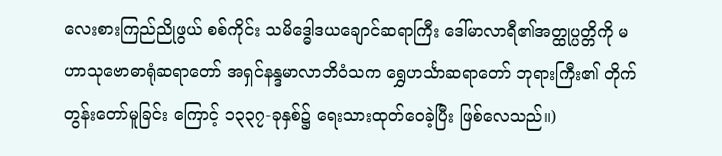လေးစားကြည်ညိုဖွယ် စစ်ကိုင်း သမိဒ္ဓေါဒယချောင်ဆရာကြီး ဒေါ်မာလာရီ၏အတ္ထုပ္ပတ္တိကို မဟာသုဗောဓာရုံဆရာတော် အရှင်နန္ဒမာလာဘိဝံသက ရွှေဟင်္သာဆရာတော် ဘုရားကြီး၏ တိုက်တွန်းတော်မူခြင်း ကြောင့် ၁၃၃၇-ခုနှစ်၌ ရေးသားထုတ်ဝေခဲ့ပြီး ဖြစ်လေသည်။)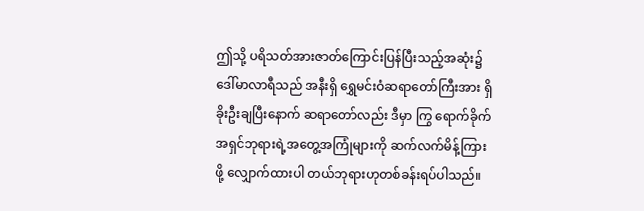ဤသို့ ပရိသတ်အားဇာတ်ကြောင်းပြန်ပြီးသည့်အဆုံး၌ ဒေါ်မာလာရီသည် အနီးရှိ ရွှေမင်းဝံဆရာတော်ကြီးအား ရှိခိုးဦးချပြီးနောက် ဆရာတော်လည်း ဒီမှာ ကြွ ရောက်ခိုက် အရှင်ဘုရားရဲ့အတွေ့အကြုံများကို ဆက်လက်မိန့်ကြားဖို့ လျှောက်ထားပါ တယ်ဘုရားဟုတစ်ခန်းရပ်ပါသည်။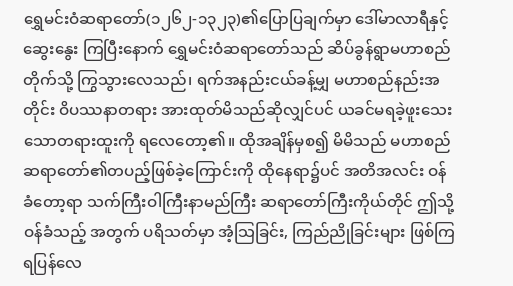ရွှေမင်းဝံဆရာတော်(၁၂၆၂-၁၃၂၃)၏ပြောပြချက်မှာ ဒေါ်မာလာရီနှင့်ဆွေးနွေး ကြပြီးနောက် ရွှေမင်းဝံဆရာတော်သည် ဆိပ်ခွန်ရွာမဟာစည်တိုက်သို့ ကြွသွားလေသည်၊ ရက်အနည်းငယ်ခန့်မျှ မဟာစည်နည်းအတိုင်း ဝိပဿနာတရား အားထုတ်မိသည်ဆိုလျှင်ပင် ယခင်မရခဲ့ဖူးသေးသောတရားထူးကို ရလေတော့၏။ ထိုအချိန်မှစ၍ မိမိသည် မဟာစည်ဆရာတော်၏တပည့်ဖြစ်ခဲ့ကြောင်းကို ထိုနေရာ၌ပင် အတိအလင်း ဝန်ခံတော့ရာ သက်ကြီးဝါကြီးနာမည်ကြီး ဆရာတော်ကြီးကိုယ်တိုင် ဤသို့ဝန်ခံသည့် အတွက် ပရိသတ်မှာ အံ့သြခြင်း, ကြည်ညိုခြင်းများ ဖြစ်ကြရပြန်လေ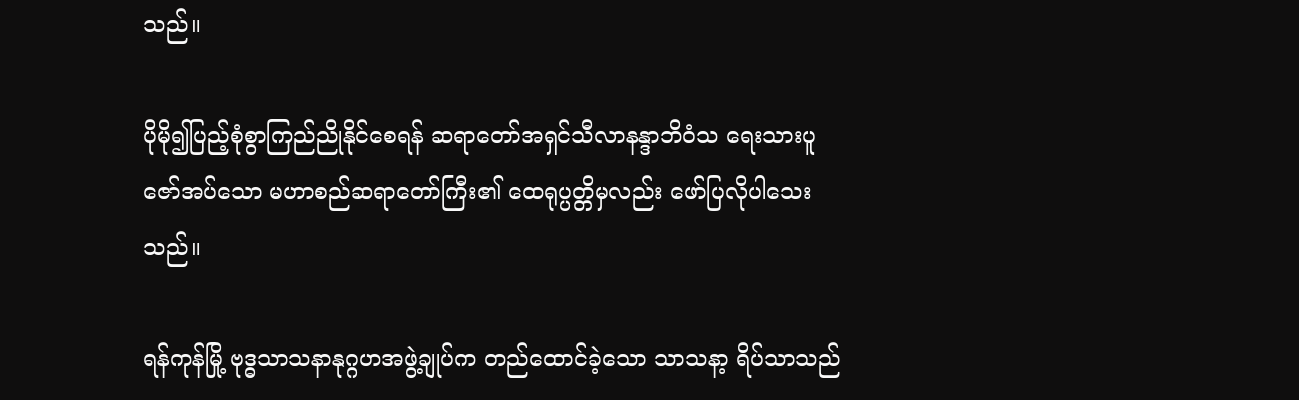သည်။

ပိုမို၍ပြည့်စုံစွာကြည်ညိုနိုင်စေရန် ဆရာတော်အရှင်သီလာနန္ဒာဘိဝံသ ရေးသားပူဇော်အပ်သော မဟာစည်ဆရာတော်ကြီး၏ ထေရုပ္ပတ္တိမှလည်း ဖော်ပြလိုပါသေးသည်။

ရန်ကုန်မြို့ ဗုဒ္ဓသာသနာနုဂ္ဂဟအဖွဲ့ချုပ်က တည်ထောင်ခဲ့သော သာသနာ့ ရိပ်သာသည်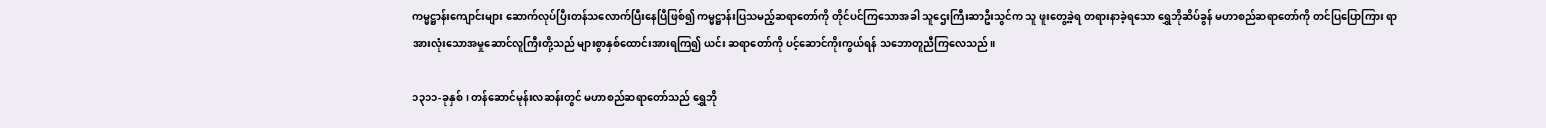ကမ္မဋ္ဌာန်းကျောင်းများ ဆောက်လုပ်ပြီးတန်သလောက်ပြီးနေပြီဖြစ်၍ ကမ္မဋ္ဌာန်းပြသမည့်ဆရာတော်ကို တိုင်ပင်ကြသောအခါ သူဌေးကြီးဆာဦးသွင်က သူ ဖူးတွေ့ခဲ့ရ တရားနာခဲ့ရသော ရွှေဘိုဆိပ်ခွန် မဟာစည်ဆရာတော်ကို တင်ပြပြောကြား ရာ အားလုံးသောအမှုဆောင်လူကြီးတို့သည် များစွာနှစ်ထောင်းအားရကြ၍ ယင်း ဆရာတော်ကို ပင့်ဆောင်ကိုးကွယ်ရန် သဘောတူညီကြလေသည်။

၁၃၁၁-ခုနှစ်၊ တန်ဆောင်မုန်းလဆန်းတွင် မဟာစည်ဆရာတော်သည် ရွှေဘို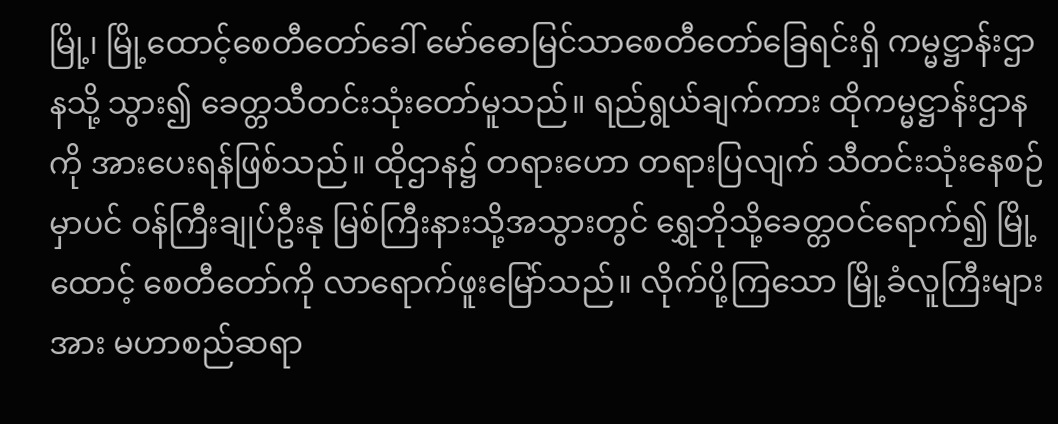မြို့၊ မြို့ထောင့်စေတီတော်ခေါ် မော်ဓောမြင်သာစေတီတော်ခြေရင်းရှိ ကမ္မဋ္ဌာန်းဌာနသို့ သွား၍ ခေတ္တသီတင်းသုံးတော်မူသည်။ ရည်ရွယ်ချက်ကား ထိုကမ္မဋ္ဌာန်းဌာနကို အားပေးရန်ဖြစ်သည်။ ထိုဌာန၌ တရားဟော တရားပြလျက် သီတင်းသုံးနေစဉ်မှာပင် ဝန်ကြီးချုပ်ဦးနု မြစ်ကြီးနားသို့အသွားတွင် ရွှေဘိုသို့ခေတ္တဝင်ရောက်၍ မြို့ထောင့် စေတီတော်ကို လာရောက်ဖူးမြော်သည်။ လိုက်ပို့ကြသော မြို့ခံလူကြီးများအား မဟာစည်ဆရာ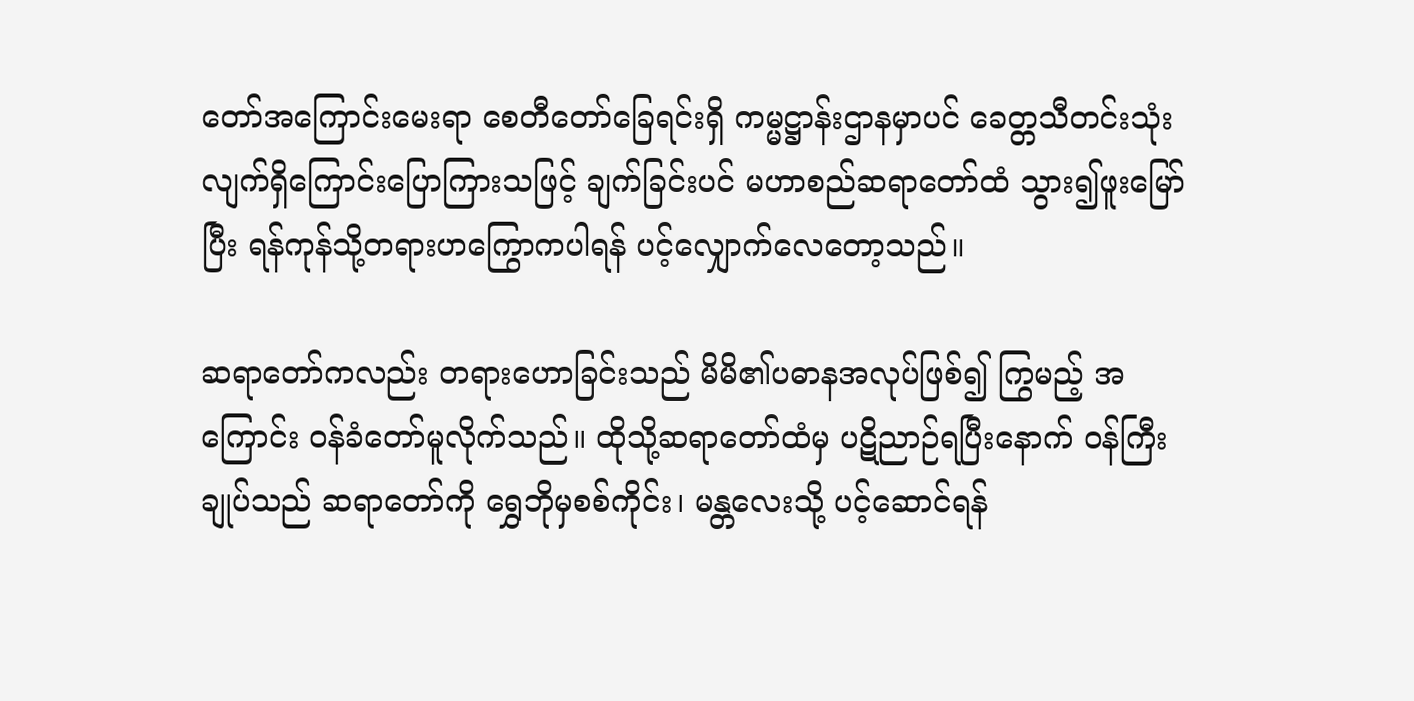တော်အကြောင်းမေးရာ စေတီတော်ခြေရင်းရှိ ကမ္မဋ္ဌာန်းဌာနမှာပင် ခေတ္တသီတင်းသုံးလျက်ရှိကြောင်းပြောကြားသဖြင့် ချက်ခြင်းပင် မဟာစည်ဆရာတော်ထံ သွား၍ဖူးမြော်ပြီး ရန်ကုန်သို့တရားဟကြွောကပါရန် ပင့်လျှောက်လေတော့သည်။

ဆရာတော်ကလည်း တရားဟောခြင်းသည် မိမိ၏ပဓာနအလုပ်ဖြစ်၍ ကြွမည့် အကြောင်း ဝန်ခံတော်မူလိုက်သည်။ ထိုသို့ဆရာတော်ထံမှ ပဋိညာဉ်ရပြီးနောက် ဝန်ကြီးချုပ်သည် ဆရာတော်ကို ရွှေဘိုမှစစ်ကိုင်း၊ မန္တလေးသို့ ပင့်ဆောင်ရန်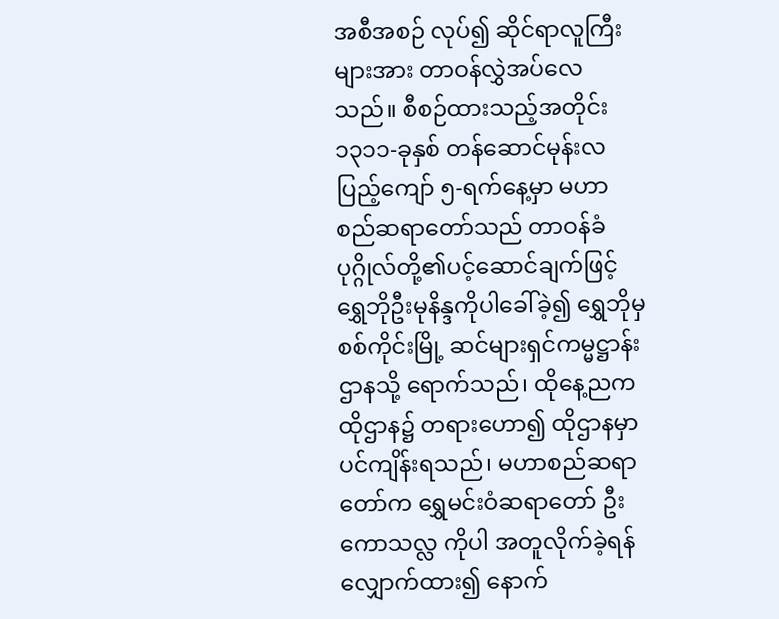အစီအစဉ် လုပ်၍ ဆိုင်ရာလူကြီးများအား တာဝန်လွှဲအပ်လေသည်။ စီစဉ်ထားသည့်အတိုင်း ၁၃၁၁-ခုနှစ် တန်ဆောင်မုန်းလပြည့်ကျော် ၅-ရက်နေ့မှာ မဟာစည်ဆရာတော်သည် တာဝန်ခံပုဂ္ဂိုလ်တို့၏ပင့်ဆောင်ချက်ဖြင့် ရွှေဘိုဦးမုနိန္ဒကိုပါခေါ်ခဲ့၍ ရွှေဘိုမှစစ်ကိုင်းမြို့ ဆင်များရှင်ကမ္မဋ္ဌာန်းဌာနသို့ ရောက်သည်၊ ထိုနေ့ညက ထိုဌာန၌ တရားဟော၍ ထိုဌာနမှာပင်ကျိန်းရသည်၊ မဟာစည်ဆရာတော်က ရွှေမင်းဝံဆရာတော် ဦးကောသလ္လ ကိုပါ အတူလိုက်ခဲ့ရန်လျှောက်ထား၍ နောက်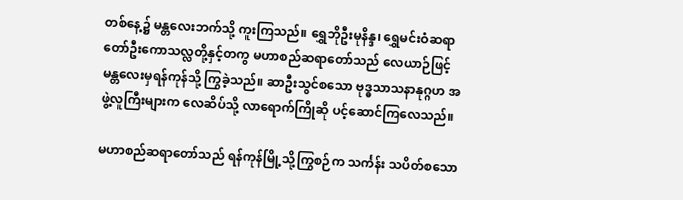တစ်နေ့၌ မန္တလေးဘက်သို့ ကူးကြသည်။ ရွှေဘိုဦးမုနိန္ဒ၊ ရွှေမင်းဝံဆရာတော်ဦးကောသလ္လတို့နှင့်တကွ မဟာစည်ဆရာတော်သည် လေယာဉ်ဖြင့် မန္တလေးမှရန်ကုန်သို့ ကြွခဲ့သည်။ ဆာဦးသွင်စသော ဗုဒ္ဓသာသနာနုဂ္ဂဟ အဖွဲ့လူကြီးများက လေဆိပ်သို့ လာရောက်ကြိုဆို ပင့်ဆောင်ကြလေသည်။

မဟာစည်ဆရာတော်သည် ရန်ကုန်မြို့သို့ကြွစဉ်က သင်္ကန်း သပိတ်စသော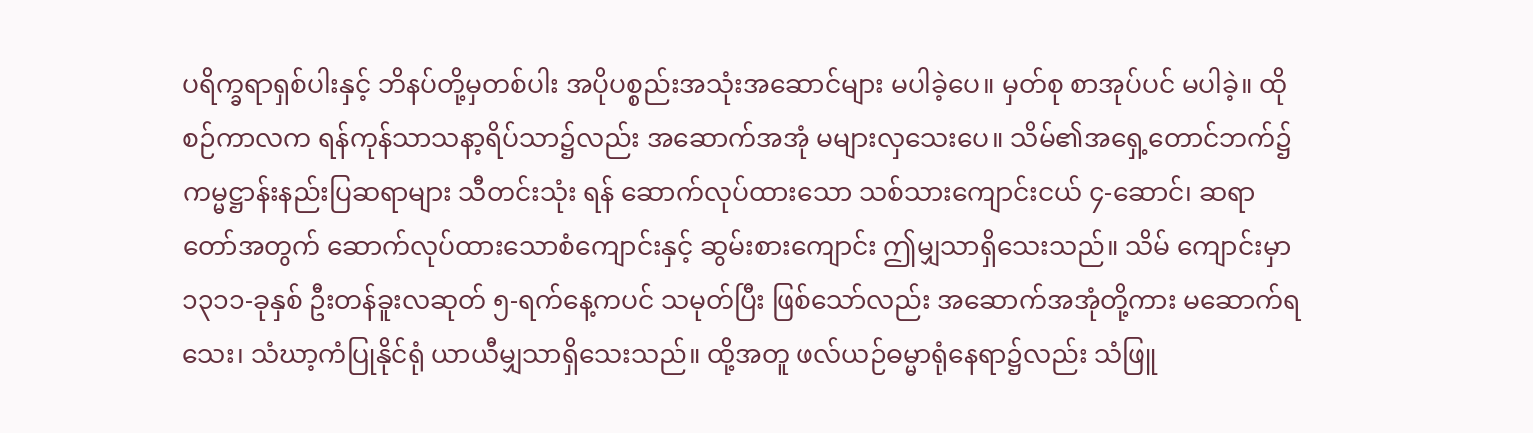ပရိက္ခရာရှစ်ပါးနှင့် ဘိနပ်တို့မှတစ်ပါး အပိုပစ္စည်းအသုံးအဆောင်များ မပါခဲ့ပေ။ မှတ်စု စာအုပ်ပင် မပါခဲ့။ ထိုစဉ်ကာလက ရန်ကုန်သာသနာ့ရိပ်သာ၌လည်း အဆောက်အအုံ မများလှသေးပေ။ သိမ်၏အရှေ့တောင်ဘက်၌ ကမ္မဋ္ဌာန်းနည်းပြဆရာများ သီတင်းသုံး ရန် ဆောက်လုပ်ထားသော သစ်သားကျောင်းငယ် ၄-ဆောင်၊ ဆရာတော်အတွက် ဆောက်လုပ်ထားသောစံကျောင်းနှင့် ဆွမ်းစားကျောင်း ဤမျှသာရှိသေးသည်။ သိမ် ကျောင်းမှာ ၁၃၁၁-ခုနှစ် ဦးတန်ခူးလဆုတ် ၅-ရက်နေ့ကပင် သမုတ်ပြီး ဖြစ်သော်လည်း အဆောက်အအုံတို့ကား မဆောက်ရသေး၊ သံဃာ့ကံပြုနိုင်ရုံ ယာယီမျှသာရှိသေးသည်။ ထို့အတူ ဖလ်ယဉ်ဓမ္မာရုံနေရာ၌လည်း သံဖြူ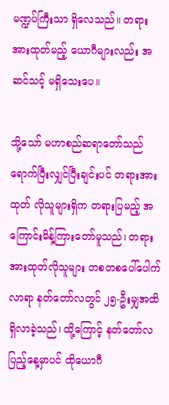မဏ္ဍပ်ကြီးသာ ရှိလေသည်။ တရား အားထုတ်မည့် ယောဂီများလည်း အဆင်သင့် မရှိသေးပေ။

သို့သော် မဟာစည်ဆရာတော်သည် ရောက်ပြီးလျှင်ပြီးချင်းပင် တရားအားထုတ် လိုသူများရှိက တရားပြမည့် အကြောင်းမိန့်ကြားတော်မူသည်၊ တရားအားထုတ်လိုသူများ တစတစပေါ်ပေါက်လာရာ နတ်တော်လတွင် ၂၅-ဦးမျှအထိ ရှိလာခဲ့သည်၊ ထို့ကြောင့် နတ်တော်လပြည့်နေ့မှာပင် ထိုယောဂီ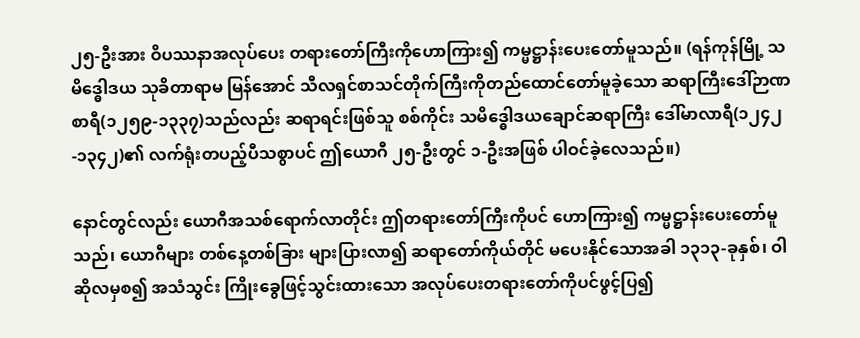၂၅-ဦးအား ဝိပဿနာအလုပ်ပေး တရားတော်ကြီးကိုဟောကြား၍ ကမ္မဋ္ဌာန်းပေးတော်မူသည်။ (ရန်ကုန်မြို့ သမိဒ္ဓေါဒယ သုခိတာရာမ မြန်အောင် သီလရှင်စာသင်တိုက်ကြီးကိုတည်ထောင်တော်မူခဲ့သော ဆရာကြီးဒေါ်ဉာဏစာရီ(၁၂၅၉-၁၃၃၇)သည်လည်း ဆရာရင်းဖြစ်သူ စစ်ကိုင်း သမိဒ္ဓေါဒယချောင်ဆရာကြီး ဒေါ်မာလာရီ(၁၂၄၂-၁၃၄၂)၏ လက်ရုံးတပည့်ပီသစွာပင် ဤယောဂီ ၂၅-ဦးတွင် ၁-ဦးအဖြစ် ပါဝင်ခဲ့လေသည်။)

နောင်တွင်လည်း ယောဂီအသစ်ရောက်လာတိုင်း ဤတရားတော်ကြီးကိုပင် ဟောကြား၍ ကမ္မဋ္ဌာန်းပေးတော်မူသည်၊ ယောဂီများ တစ်နေ့တစ်ခြား များပြားလာ၍ ဆရာတော်ကိုယ်တိုင် မပေးနိုင်သောအခါ ၁၃၁၃-ခုနှစ်၊ ဝါဆိုလမှစ၍ အသံသွင်း ကြိုးခွေဖြင့်သွင်းထားသော အလုပ်ပေးတရားတော်ကိုပင်ဖွင့်ပြ၍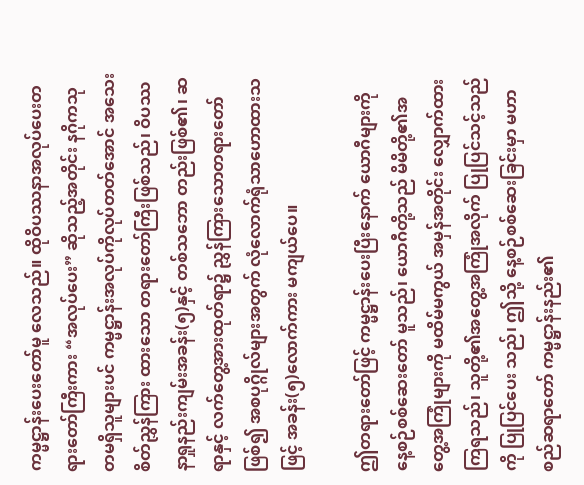ကမ္မဋ္ဌာန်းပေးတော်မူ လေသည်။ ထိုဝိပဿနာအလုပ်ပေးတရားတော်ကြီးကား “အလုပ်ပေး” ဆိုသည့်အတိုင်း နဂိုကသုတမရှိသူများပင် ကမ္မဋ္ဌာန်းအလုပ်ကိုလုပ်တတ်အောင် အသေးစိတ်ညွှန်ကြား ထားသော တရားတော်ကြီးဖြစ်သည်၊ ဝိပဿနာရှုနည်းကျမ်းအခန်း(၅)နှင့် တစ်သဘော တည်းဖြစ်၏၊ ဆရာနှင့် လက်တွေ့အားထုတ်ရာ၌ ညွှန်ကြားသောတရားတော်ဖြစ်၍ အစပုဂ္ဂိုလ်များအတွက် လုံလောက်ရုံသာဟောထားသဖြင့် အခန်း(၅)လောက်ကား မကျယ်ပေ။

ဤတရားတော်ဖြင့် ကမ္မဋ္ဌာန်းပေးပြီးနောက် ယောဂီများကို နေ့စဉ်စစ်ဆေးတော် မူသည်၊ ယောဂီတို့သည် မိမိတို့၏အတွေ့အကြုံများကို မထိမ်မကွယ် အမှန်အတိုင်း လျှောက်ထားကြရသည်၊ သူတို့၏အတွေ့အကြုံအလိုက် ပြုပြင်သင့်သည်ကို ပြုပြင်ပေး သည်၊ ဤသို့ နေ့စဉ်စစ်ဆေးခြင်းမှာ မဟာစည်ဆရာတော် ကမ္မဋ္ဌာန်းနည်း၏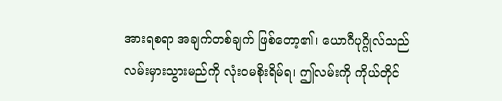အားရစရာ အချက်တစ်ချက် ဖြစ်တော့၏၊ ယောဂီပုဂ္ဂိုလ်သည် လမ်းမှားသွားမည်ကို လုံးဝမစိုးရိမ်ရ၊ ဤလမ်းကို ကိုယ်တိုင်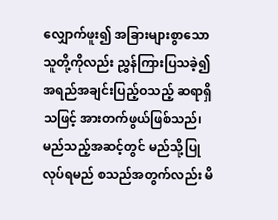လျှောက်ဖူး၍ အခြားများစွာသောသူတို့ကိုလည်း ညွှန်ကြားပြသခဲ့၍ အရည်အချင်းပြည့်ဝသည့် ဆရာရှိသဖြင့် အားတက်ဖွယ်ဖြစ်သည်၊ မည်သည့်အဆင့်တွင် မည်သို့ပြုလုပ်ရမည် စသည်အတွက်လည်း မိ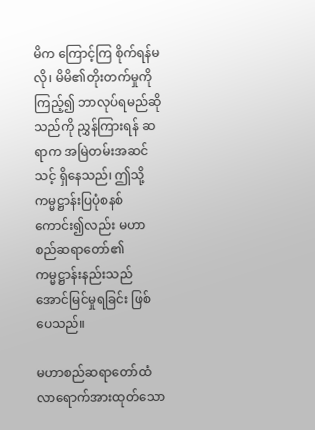မိက ကြောင့်ကြ စိုက်ရန်မလို၊ မိမိ၏တိုးတက်မှုကိုကြည့်၍ ဘာလုပ်ရမည်ဆိုသည်ကို ညွှန်ကြားရန် ဆရာက အမြဲတမ်းအဆင်သင့် ရှိနေသည်၊ ဤသို့ ကမ္မဋ္ဌာန်းပြပုံစနစ် ကောင်း၍လည်း မဟာစည်ဆရာတော်၏ ကမ္မဋ္ဌာန်းနည်းသည် အောင်မြင်မှုရခြင်း ဖြစ်ပေသည်။

မဟာစည်ဆရာတော်ထံ လာရောက်အားထုတ်သော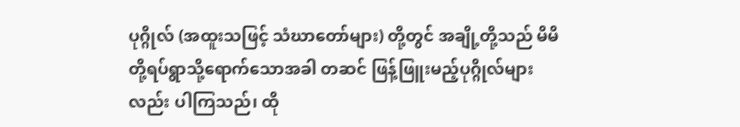ပုဂ္ဂိုလ် (အထူးသဖြင့် သံဃာတော်များ) တို့တွင် အချို့တို့သည် မိမိတို့ရပ်ရွာသို့ရောက်သောအခါ တဆင် ဖြန့်ဖြူးမည့်ပုဂ္ဂိုလ်များလည်း ပါကြသည်၊ ထို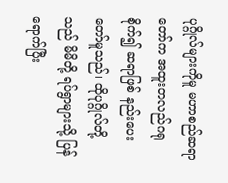ပုဂ္ဂိုလ်များကိုမူ မဟာစည်ဆရာတော်က အထူးတလည်ဂရုစိုက်၍ ဆရာဖြစ် နည်းပေးတော်မူသည်၊ ထိုပုဂ္ဂိုလ်တို့သည် မိမိတို့ ရပ်ရွာများသို့ ပြန်ရောက်ပြီး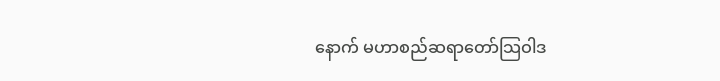နောက် မဟာစည်ဆရာတော်သြဝါဒ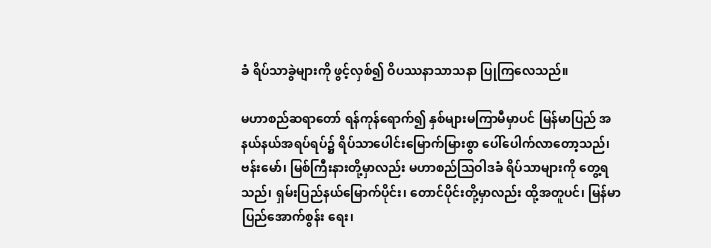ခံ ရိပ်သာခွဲများကို ဖွင့်လှစ်၍ ဝိပဿနာသာသနာ ပြုကြလေသည်။

မဟာစည်ဆရာတော် ရန်ကုန်ရောက်၍ နှစ်များမကြာမီမှာပင် မြန်မာပြည် အနယ်နယ်အရပ်ရပ်၌ ရိပ်သာပေါင်းမြောက်မြားစွာ ပေါ်ပေါက်လာတော့သည်၊ ဗန်းမော်၊ မြစ်ကြီးနားတို့မှာလည်း မဟာစည်သြဝါဒခံ ရိပ်သာများကို တွေ့ရသည်၊ ရှမ်းပြည်နယ်မြောက်ပိုင်း၊ တောင်ပိုင်းတို့မှာလည်း ထို့အတူပင်၊ မြန်မာပြည်အောက်စွန်း ရေး၊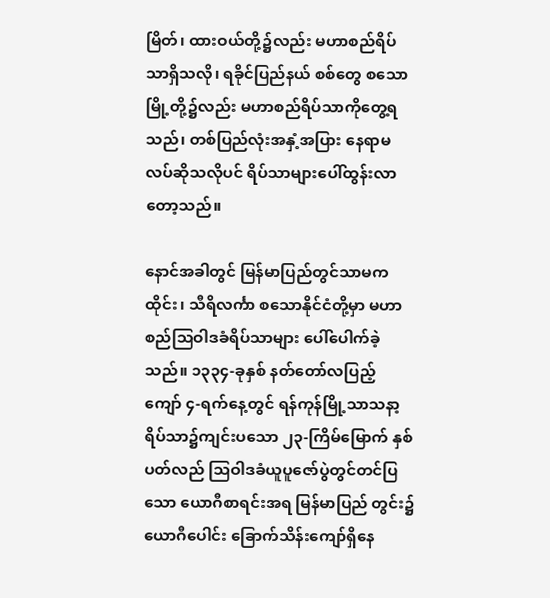မြိတ်၊ ထားဝယ်တို့၌လည်း မဟာစည်ရိပ်သာရှိသလို၊ ရခိုင်ပြည်နယ် စစ်တွေ စသောမြို့တို့၌လည်း မဟာစည်ရိပ်သာကိုတွေ့ရသည်၊ တစ်ပြည်လုံးအနှံ့အပြား နေရာမလပ်ဆိုသလိုပင် ရိပ်သာများပေါ်ထွန်းလာ တော့သည်။

နောင်အခါတွင် မြန်မာပြည်တွင်သာမက ထိုင်း၊ သီရိလင်္ကာ စသောနိုင်ငံတို့မှာ မဟာစည်သြဝါဒခံရိပ်သာများ ပေါ်ပေါက်ခဲ့သည်။ ၁၃၃၄-ခုနှစ် နတ်တော်လပြည့် ကျော် ၄-ရက်နေ့တွင် ရန်ကုန်မြို့သာသနာ့ရိပ်သာ၌ကျင်းပသော ၂၃-ကြိမ်မြောက် နှစ်ပတ်လည် သြဝါဒခံယူပူဇော်ပွဲတွင်တင်ပြသော ယောဂီစာရင်းအရ မြန်မာပြည် တွင်း၌ ယောဂီပေါင်း ခြောက်သိန်းကျော်ရှိနေ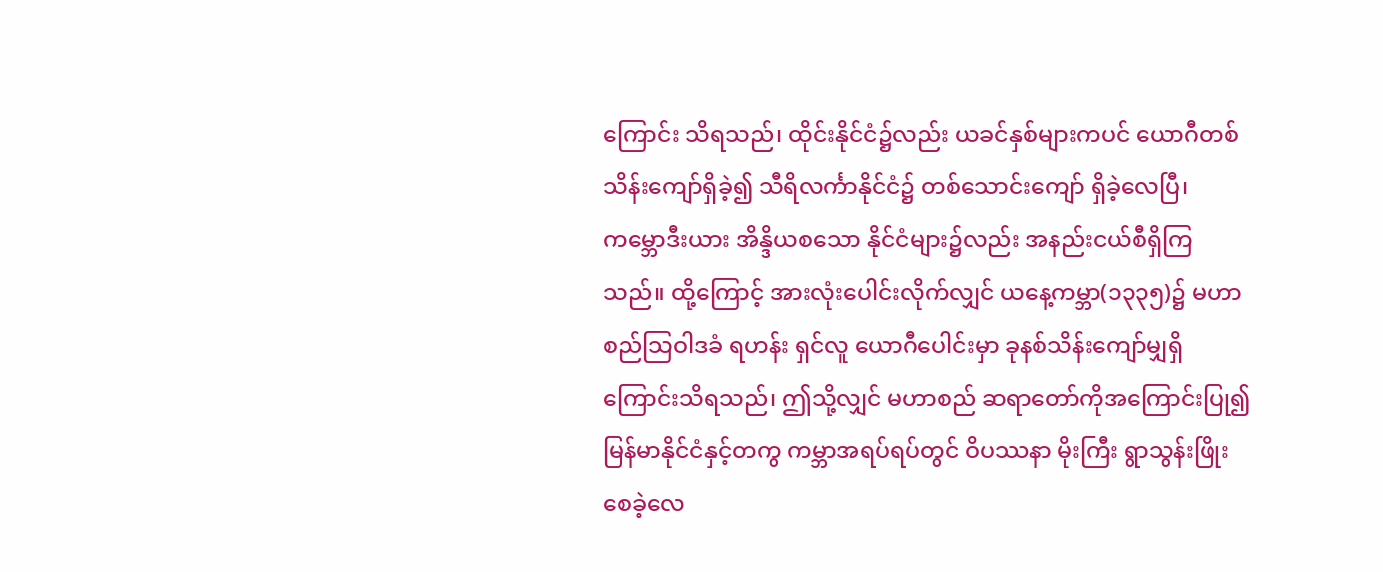ကြောင်း သိရသည်၊ ထိုင်းနိုင်ငံ၌လည်း ယခင်နှစ်များကပင် ယောဂီတစ်သိန်းကျော်ရှိခဲ့၍ သီရိလင်္ကာနိုင်ငံ၌ တစ်သောင်းကျော် ရှိခဲ့လေပြီ၊ ကမ္ဘောဒီးယား အိန္ဒိယစသော နိုင်ငံများ၌လည်း အနည်းငယ်စီရှိကြသည်။ ထို့ကြောင့် အားလုံးပေါင်းလိုက်လျှင် ယနေ့ကမ္ဘာ(၁၃၃၅)၌ မဟာစည်သြဝါဒခံ ရဟန်း ရှင်လူ ယောဂီပေါင်းမှာ ခုနစ်သိန်းကျော်မျှရှိကြောင်းသိရသည်၊ ဤသို့လျှင် မဟာစည် ဆရာတော်ကိုအကြောင်းပြု၍ မြန်မာနိုင်ငံနှင့်တကွ ကမ္ဘာအရပ်ရပ်တွင် ဝိပဿနာ မိုးကြီး ရွာသွန်းဖြိုးစေခဲ့လေ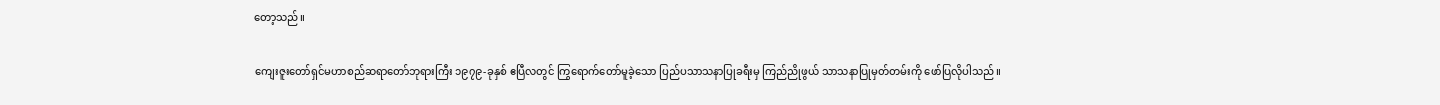တော့သည်။

ကျေးဇူးတော်ရှင်မဟာစည်ဆရာတော်ဘုရားကြီး ၁၉၇၉-ခုနှစ် ဧပြီလတွင် ကြွရောက်တော်မူခဲ့သော ပြည်ပသာသနာပြုခရီးမှ ကြည်ညိုဖွယ် သာသနာပြုမှတ်တမ်းကို ဖော်ပြလိုပါသည်။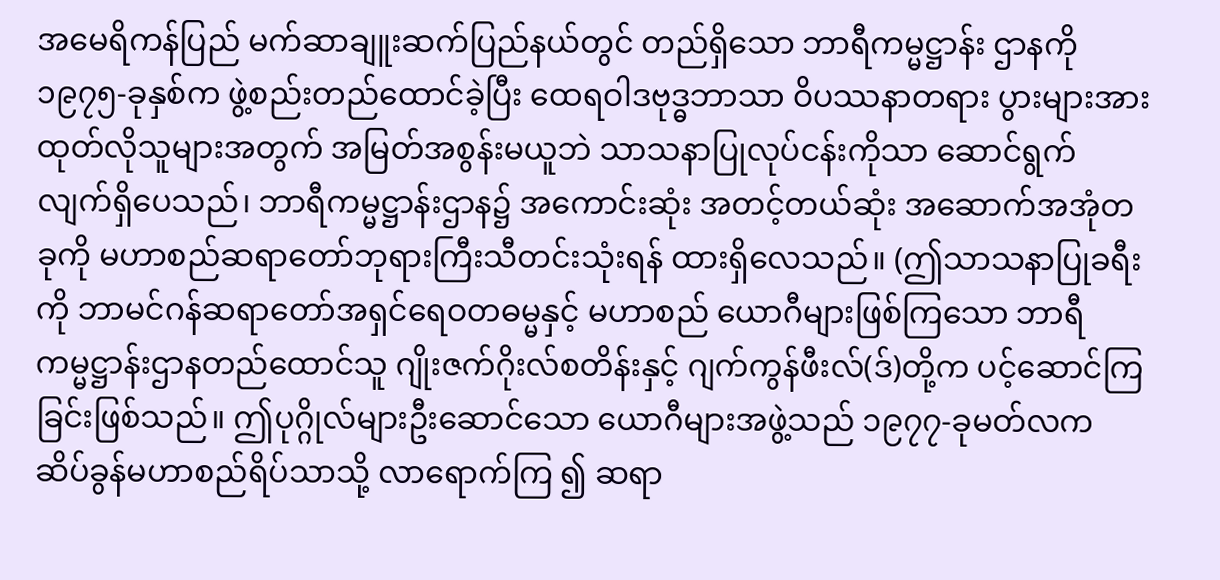အမေရိကန်ပြည် မက်ဆာချူးဆက်ပြည်နယ်တွင် တည်ရှိသော ဘာရီကမ္မဋ္ဌာန်း ဌာနကို ၁၉၇၅-ခုနှစ်က ဖွဲ့စည်းတည်ထောင်ခဲ့ပြီး ထေရဝါဒဗုဒ္ဓဘာသာ ဝိပဿနာတရား ပွားများအားထုတ်လိုသူများအတွက် အမြတ်အစွန်းမယူဘဲ သာသနာပြုလုပ်ငန်းကိုသာ ဆောင်ရွက်လျက်ရှိပေသည်၊ ဘာရီကမ္မဋ္ဌာန်းဌာန၌ အကောင်းဆုံး အတင့်တယ်ဆုံး အဆောက်အအုံတခုကို မဟာစည်ဆရာတော်ဘုရားကြီးသီတင်းသုံးရန် ထားရှိလေသည်။ (ဤသာသနာပြုခရီးကို ဘာမင်ဂန်ဆရာတော်အရှင်ရေဝတဓမ္မနှင့် မဟာစည် ယောဂီများဖြစ်ကြသော ဘာရီကမ္မဋ္ဌာန်းဌာနတည်ထောင်သူ ဂျိုးဇက်ဂိုးလ်စတိန်းနှင့် ဂျက်ကွန်ဖီးလ်(ဒ်)တို့က ပင့်ဆောင်ကြခြင်းဖြစ်သည်။ ဤပုဂ္ဂိုလ်များဦးဆောင်သော ယောဂီများအဖွဲ့သည် ၁၉၇၇-ခုမတ်လက ဆိပ်ခွန်မဟာစည်ရိပ်သာသို့ လာရောက်ကြ ၍ ဆရာ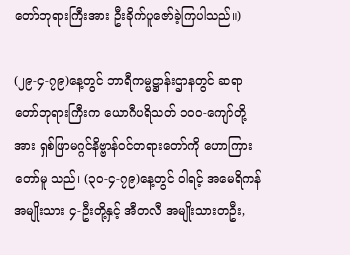တော်ဘုရားကြီးအား ဦးခိုက်ပူဇော်ခဲ့ကြပါသည်။)

(၂၉-၄-၇၉)နေ့တွင် ဘာရီကမ္မဋ္ဌာန်းဌာနတွင် ဆရာတော်ဘုရားကြီးက ယောဂီပရိသတ် ၁၀ဝ-ကျော်တို့အား ရှစ်ဖြာမဂ္ဂင်နိဗ္ဗာန်ဝင်တရားတော်ကို ဟောကြားတော်မူ သည်၊ (၃၀-၄-၇၉)နေ့တွင် ဝါရင့် အမေရိကန်အမျိုးသား ၄-ဦးတို့နှင့် အီတလီ အမျိုးသားတဦး,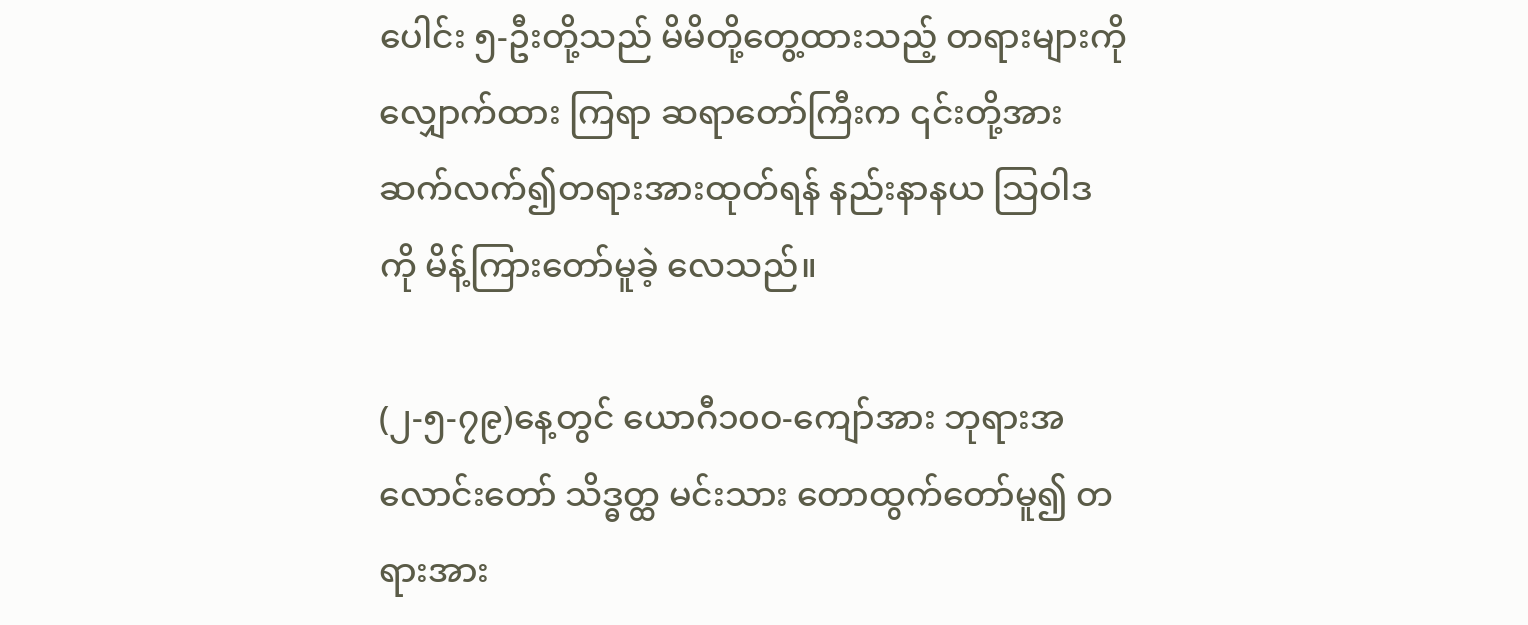ပေါင်း ၅-ဦးတို့သည် မိမိတို့တွေ့ထားသည့် တရားများကိုလျှောက်ထား ကြရာ ဆရာတော်ကြီးက ၎င်းတို့အား ဆက်လက်၍တရားအားထုတ်ရန် နည်းနာနယ သြဝါဒကို မိန့်ကြားတော်မူခဲ့ လေသည်။

(၂-၅-၇၉)နေ့တွင် ယောဂီ၁၀ဝ-ကျော်အား ဘုရားအလောင်းတော် သိဒ္ဓတ္ထ မင်းသား တောထွက်တော်မူ၍ တရားအား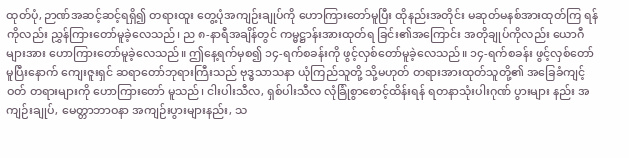ထုတ်ပုံ, ဉာဏ်အဆင့်ဆင့်ရရှိ၍ တရားထူး တွေ့ပုံအကျဉ်းချုပ်ကို ဟောကြားတော်မူပြီး ထိုနည်းအတိုင်း မဆုတ်မနစ်အားထုတ်ကြ ရန်ကိုလည်း ညွှန်ကြားတော်မူခဲ့လေသည်၊ ည ၈-နာရီအချိန်တွင် ကမ္မဋ္ဌာန်းအားထုတ်ရ ခြင်း၏အကြောင်း အတိုချုပ်ကိုလည်း ယောဂီများအား ဟောကြားတော်မူခဲ့လေသည်။ ဤနေ့ရက်မှစ၍ ၁၄-ရက်စခန်းကို ဖွင့်လှစ်တော်မူခဲ့လေသည်။ ၁၄-ရက်စခန်း ဖွင့်လှစ်တော်မူပြီးနောက် ကျေးဇူးရှင် ဆရာတော်ဘုရားကြီးသည် ဗုဒ္ဓသာသနာ ယုံကြည်သူတို့ သို့မဟုတ် တရားအားထုတ်သူတို့၏ အခြေခံကျင့်ဝတ် တရားများကို ဟောကြားတော် မူသည်၊ ငါးပါးသီလ, ရှစ်ပါးသီလ လုံခြုံစွာစောင့်ထိန်းရန် ရတနာသုံးပါးဂုဏ် ပွားများ နည်း အကျဉ်းချုပ်, မေတ္တာဘာဝနာ အကျဉ်းပွားများနည်း, သ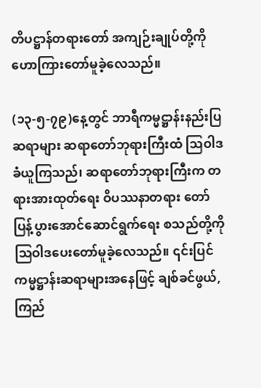တိပဋ္ဌာန်တရားတော် အကျဉ်းချုပ်တို့ကို ဟောကြားတော်မူခဲ့လေသည်။

(၁၃-၅-၇၉)နေ့တွင် ဘာရီကမ္မဋ္ဌာန်းနည်းပြဆရာများ ဆရာတော်ဘုရားကြီးထံ သြဝါဒခံယူကြသည်၊ ဆရာတော်ဘုရားကြီးက တရားအားထုတ်ရေး ဝိပဿနာတရား တော် ပြန့်ပွားအောင်ဆောင်ရွက်ရေး စသည်တို့ကို သြဝါဒပေးတော်မူခဲ့လေသည်။ ၎င်းပြင် ကမ္မဋ္ဌာန်းဆရာများအနေဖြင့် ချစ်ခင်ဖွယ်, ကြည်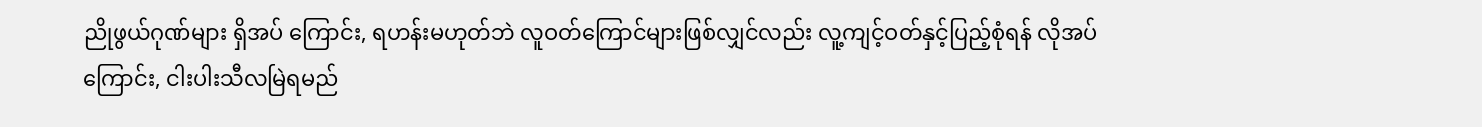ညိုဖွယ်ဂုဏ်များ ရှိအပ် ကြောင်း, ရဟန်းမဟုတ်ဘဲ လူဝတ်ကြောင်များဖြစ်လျှင်လည်း လူ့ကျင့်ဝတ်နှင့်ပြည့်စုံရန် လိုအပ်ကြောင်း, ငါးပါးသီလမြဲရမည်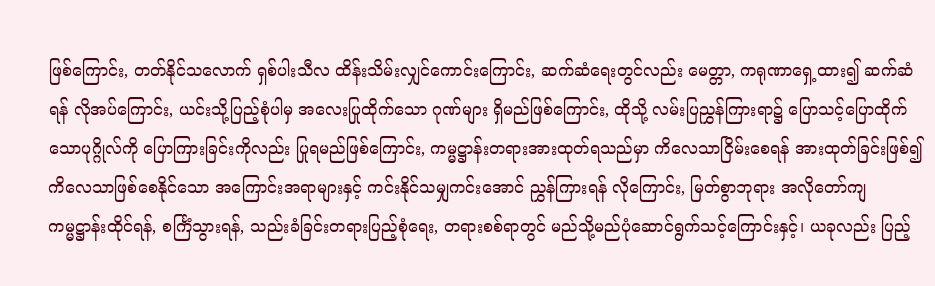ဖြစ်ကြောင်း, တတ်နိုင်သလောက် ရှစ်ပါးသီလ ထိန်းသိမ်းလျှင်ကောင်းကြောင်း, ဆက်ဆံရေးတွင်လည်း မေတ္တာ, ကရုဏာရှေ့ထား၍ ဆက်ဆံရန် လိုအပ်ကြောင်း, ယင်းသို့ပြည့်စုံပါမှ အလေးပြုထိုက်သော ဂုဏ်များ ရှိမည်ဖြစ်ကြောင်း, ထိုသို့ လမ်းပြညွှန်ကြားရာ၌ ပြောသင့်ပြောထိုက်သောပုဂ္ဂိုလ်ကို ပြောကြားခြင်းကိုလည်း ပြုရမည်ဖြစ်ကြောင်း, ကမ္မဋ္ဌာန်းတရားအားထုတ်ရသည်မှာ ကိလေသာငြိမ်းစေရန် အားထုတ်ခြင်းဖြစ်၍ ကိလေသာဖြစ်စေနိုင်သော အကြောင်းအရာများနှင့် ကင်းနိုင်သမျှကင်းအောင် ညွှန်ကြားရန် လိုကြောင်း, မြတ်စွာဘုရား အလိုတော်ကျ ကမ္မဋ္ဌာန်းထိုင်ရန်, စင်္ကြံသွားရန်, သည်းခံခြင်းတရားပြည့်စုံရေး, တရားစစ်ရာတွင် မည်သို့မည်ပုံဆောင်ရွက်သင့်ကြောင်းနှင့်၊ ယခုလည်း ပြည့်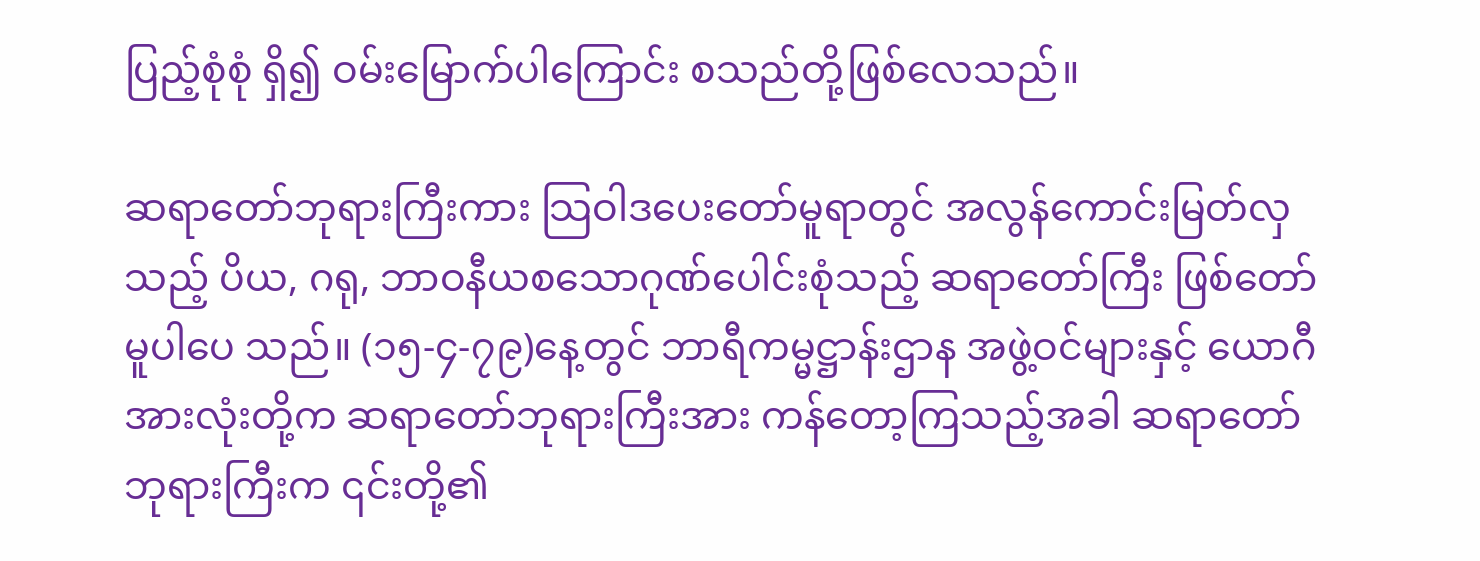ပြည့်စုံစုံ ရှိ၍ ဝမ်းမြောက်ပါကြောင်း စသည်တို့ဖြစ်လေသည်။

ဆရာတော်ဘုရားကြီးကား သြဝါဒပေးတော်မူရာတွင် အလွန်ကောင်းမြတ်လှသည့် ပိယ, ဂရု, ဘာဝနီယစသောဂုဏ်ပေါင်းစုံသည့် ဆရာတော်ကြီး ဖြစ်တော်မူပါပေ သည်။ (၁၅-၄-၇၉)နေ့တွင် ဘာရီကမ္မဋ္ဌာန်းဌာန အဖွဲ့ဝင်များနှင့် ယောဂီအားလုံးတို့က ဆရာတော်ဘုရားကြီးအား ကန်တော့ကြသည့်အခါ ဆရာတော်ဘုရားကြီးက ၎င်းတို့၏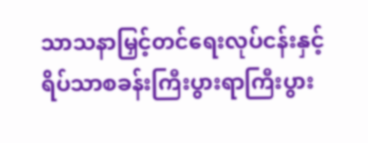သာသနာမြှင့်တင်ရေးလုပ်ငန်းနှင့် ရိပ်သာစခန်းကြီးပွားရာကြီးပွား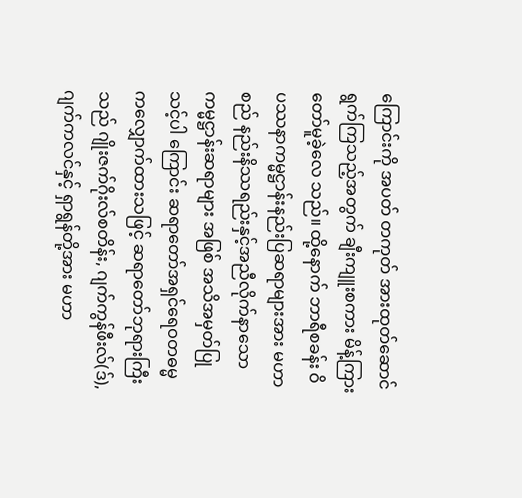ကြောင်းကို အပတ် တကုတ် အားထုတ်ဆောင်ရွက်ကြသည့်အတွက် ချီးကျူးစကား မိန့်ကြားတော်မူခဲ့လေ သည်။ ထို့နောက် ဘာရီစခန်း ဝိပဿနာကမ္မဋ္ဌာန်းနည်းပြဆရာများအား မဟာစည် နည်းနိဿရည်းနှင့်အညီလိုက်နာသော ကမ္မဋ္ဌာန်းဆရာများ အဖြစ် အသိအမှတ်ပြုသင့်ပါ ကြောင်း ဆရာတော်အရှင်ရေဝတဓမ္မကလျှောက်ထားသဖြင့် ဆရာတော်ဘုရားကြီးသည် ဂျိုးဇက်ဂိုးလ်စတိန်း, ဂျက်ကွန်ဖီးလ်(ဒ်), ဂျက်ကလင်နှင့် ရှာရွန်တို့အား မဟာ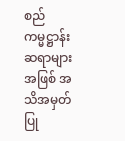စည် ကမ္မဋ္ဌာန်းဆရာများအဖြစ် အသိအမှတ်ပြု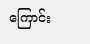ကြောင်း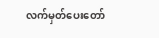လက်မှတ်ပေးတော်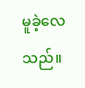မူခဲ့လေသည်။